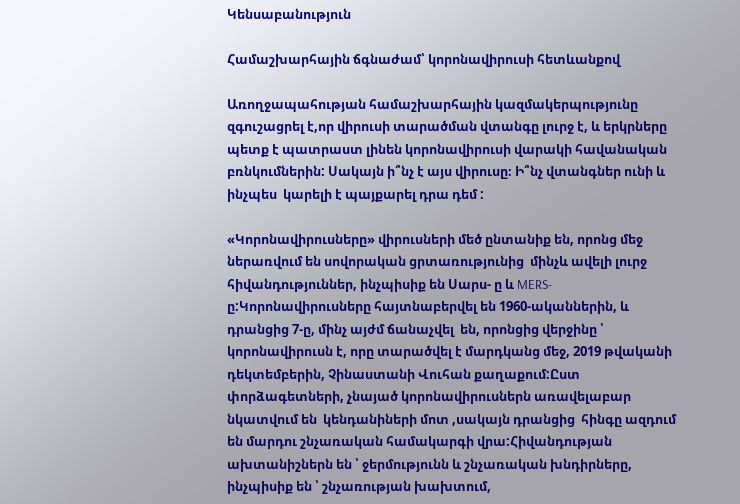Կենսաբանություն

Համաշխարհային ճգնաժամ՝ կորոնավիրուսի հետևանքով

Առողջապահության համաշխարհային կազմակերպությունը զգուշացրել է,որ վիրուսի տարածման վտանգը լուրջ է, և երկրները պետք է պատրաստ լինեն կորոնավիրուսի վարակի հավանական բռնկումներին: Սակայն ի՞նչ է այս վիրուսը։ Ի՞նչ վտանգներ ունի և ինչպես  կարելի է պայքարել դրա դեմ :

«Կորոնավիրուսները» վիրուսների մեծ ընտանիք են, որոնց մեջ ներառվում են սովորական ցրտառությունից  մինչև ավելի լուրջ հիվանդություններ, ինչպիսիք են Սարս- ը և MERS- ը:Կորոնավիրուսները հայտնաբերվել են 1960-ականներին, և դրանցից 7-ը, մինչ այժմ ճանաչվել  են, որոնցից վերջինը ՝ կորոնավիրուսն է, որը տարածվել է մարդկանց մեջ, 2019 թվականի դեկտեմբերին, Չինաստանի Վուհան քաղաքում:Ըստ փորձագետների, չնայած կորոնավիրուսներն առավելաբար նկատվում են  կենդանիների մոտ ,սակայն դրանցից  հինգը ազդում են մարդու շնչառական համակարգի վրա:Հիվանդության ախտանիշներն են ՝ ջերմությունն և շնչառական խնդիրները, ինչպիսիք են ՝ շնչառության խախտում,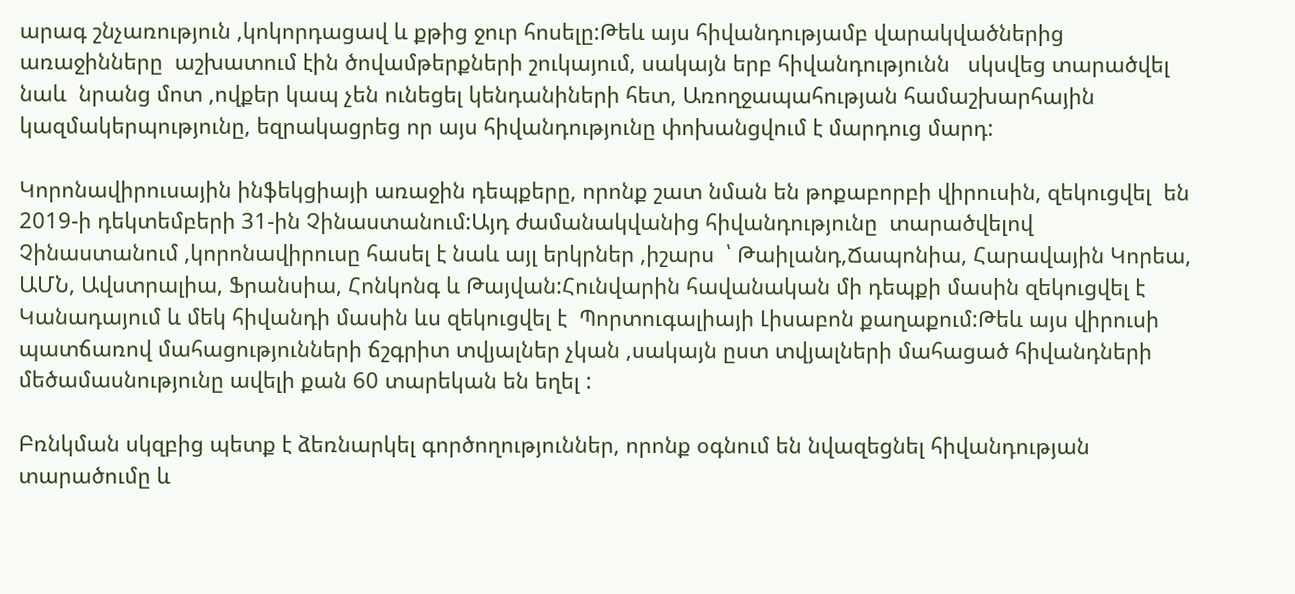արագ շնչառություն ,կոկորդացավ և քթից ջուր հոսելը:Թեև այս հիվանդությամբ վարակվածներից առաջինները  աշխատում էին ծովամթերքների շուկայում, սակայն երբ հիվանդությունն   սկսվեց տարածվել նաև  նրանց մոտ ,ովքեր կապ չեն ունեցել կենդանիների հետ, Առողջապահության համաշխարհային կազմակերպությունը, եզրակացրեց որ այս հիվանդությունը փոխանցվում է մարդուց մարդ:

Կորոնավիրուսային ինֆեկցիայի առաջին դեպքերը, որոնք շատ նման են թոքաբորբի վիրուսին, զեկուցվել  են 2019-ի դեկտեմբերի 31-ին Չինաստանում:Այդ ժամանակվանից հիվանդությունը  տարածվելով   Չինաստանում ,կորոնավիրուսը հասել է նաև այլ երկրներ ,իշարս  ՝ Թաիլանդ,Ճապոնիա, Հարավային Կորեա, ԱՄՆ, Ավստրալիա, Ֆրանսիա, Հոնկոնգ և Թայվան:Հունվարին հավանական մի դեպքի մասին զեկուցվել է Կանադայում և մեկ հիվանդի մասին ևս զեկուցվել է  Պորտուգալիայի Լիսաբոն քաղաքում:Թեև այս վիրուսի պատճառով մահացությունների ճշգրիտ տվյալներ չկան ,սակայն ըստ տվյալների մահացած հիվանդների մեծամասնությունը ավելի քան 60 տարեկան են եղել :

Բռնկման սկզբից պետք է ձեռնարկել գործողություններ, որոնք օգնում են նվազեցնել հիվանդության տարածումը և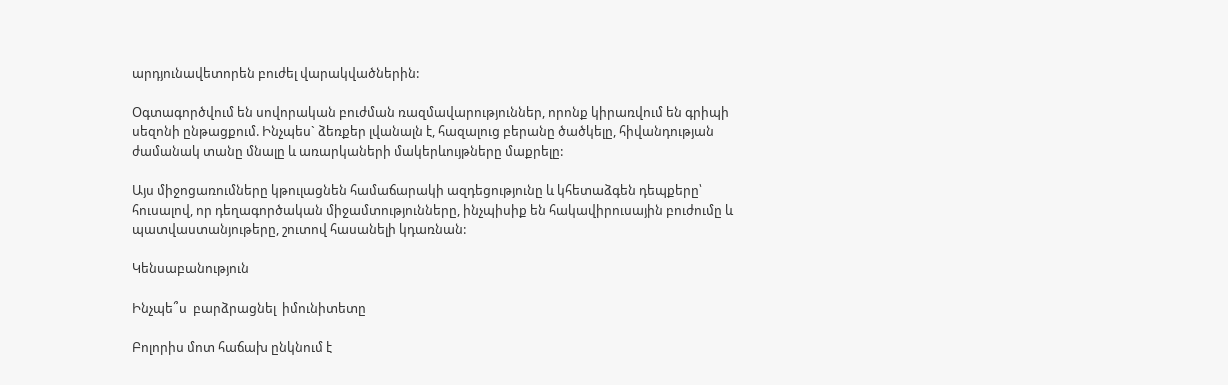արդյունավետորեն բուժել վարակվածներին:

Օգտագործվում են սովորական բուժման ռազմավարություններ, որոնք կիրառվում են գրիպի սեզոնի ընթացքում. Ինչպես` ձեռքեր լվանալն է, հազալուց բերանը ծածկելը, հիվանդության ժամանակ տանը մնալը և առարկաների մակերևույթները մաքրելը:

Այս միջոցառումները կթուլացնեն համաճարակի ազդեցությունը և կհետաձգեն դեպքերը՝ հուսալով, որ դեղագործական միջամտությունները, ինչպիսիք են հակավիրուսային բուժումը և պատվաստանյութերը, շուտով հասանելի կդառնան:

Կենսաբանություն

Ինչպե՞ս  բարձրացնել  իմունիտետը

Բոլորիս մոտ հաճախ ընկնում է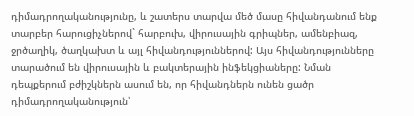դիմադրողականությունը, և շատերս տարվա մեծ մասը հիվանդանում ենք տարբեր հարուցիչներով` հարբուխ, վիրուսային գրիպներ, ամենբիազ, ջրծաղիկ, ծաղկախտ և այլ հիվանդություններով: Այս հիվանդությունները տարածում են վիրուսային և բակտերային ինֆեկցիաները: Նման դեպքերում բժիշկներն ասում են, որ հիվանդներն ունեն ցածր դիմադրողականություն՝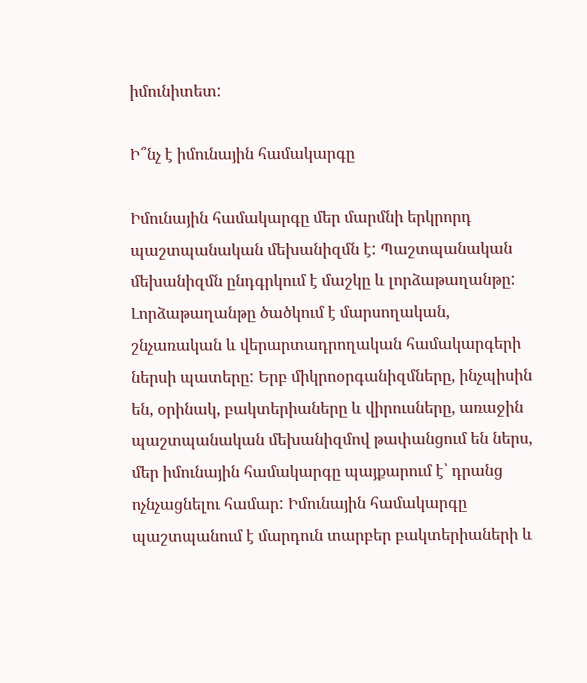իմունիտետ:

Ի՞նչ է իմունային համակարգը

Իմունային համակարգը մեր մարմնի երկրորդ պաշտպանական մեխանիզմն է: Պաշտպանական մեխանիզմն ընդգրկում է մաշկը և լորձաթաղանթը: Լորձաթաղանթը ծածկում է մարսողական, շնչառական և վերարտադրողական համակարգերի ներսի պատերը: Երբ միկրոօրգանիզմները, ինչպիսին են, օրինակ, բակտերիաները և վիրուսները, առաջին պաշտպանական մեխանիզմով թափանցում են ներս, մեր իմունային համակարգը պայքարում է՝ դրանց ոչնչացնելու համար: Իմունային համակարգը պաշտպանում է մարդուն տարբեր բակտերիաների և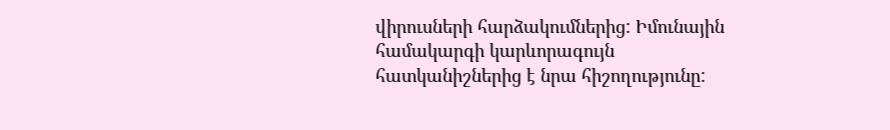վիրուսների հարձակումներից: Իմունային համակարգի կարևորագույն հատկանիշներից է նրա հիշողությունը: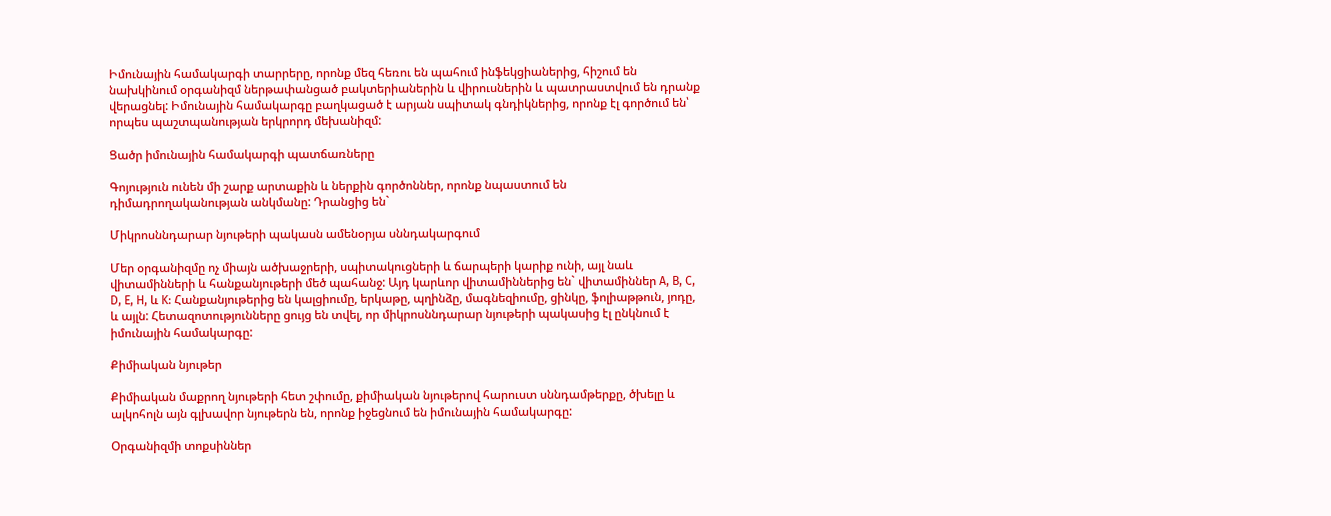Իմունային համակարգի տարրերը, որոնք մեզ հեռու են պահում ինֆեկցիաներից, հիշում են նախկինում օրգանիզմ ներթափանցած բակտերիաներին և վիրուսներին և պատրաստվում են դրանք վերացնել: Իմունային համակարգը բաղկացած է արյան սպիտակ գնդիկներից, որոնք էլ գործում են՝ որպես պաշտպանության երկրորդ մեխանիզմ:

Ցածր իմունային համակարգի պատճառները

Գոյություն ունեն մի շարք արտաքին և ներքին գործոններ, որոնք նպաստում են դիմադրողականության անկմանը: Դրանցից են`

Միկրոսննդարար նյութերի պակասն ամենօրյա սննդակարգում

Մեր օրգանիզմը ոչ միայն ածխաջրերի, սպիտակուցների և ճարպերի կարիք ունի, այլ նաև վիտամինների և հանքանյութերի մեծ պահանջ: Այդ կարևոր վիտամիններից են` վիտամիններ A, B, C, D, E, H, և K: Հանքանյութերից են կալցիումը, երկաթը, պղինձը, մագնեզիումը, ցինկը, ֆոլիաթթուն, յոդը, և այլն: Հետազոտությունները ցույց են տվել, որ միկրոսննդարար նյութերի պակասից էլ ընկնում է իմունային համակարգը:

Քիմիական նյութեր

Քիմիական մաքրող նյութերի հետ շփումը, քիմիական նյութերով հարուստ սննդամթերքը, ծխելը և ալկոհոլն այն գլխավոր նյութերն են, որոնք իջեցնում են իմունային համակարգը:

Օրգանիզմի տոքսիններ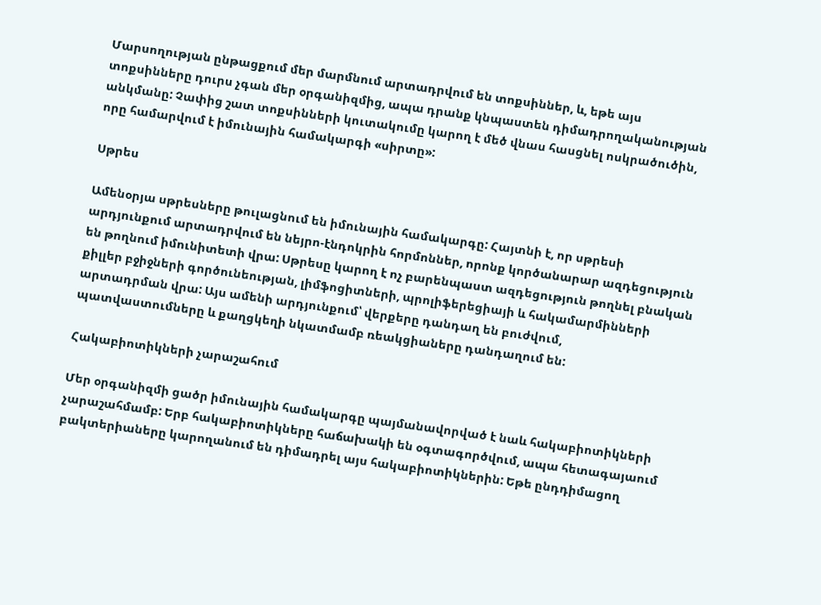Մարսողության ընթացքում մեր մարմնում արտադրվում են տոքսիններ, և, եթե այս տոքսինները դուրս չգան մեր օրգանիզմից, ապա դրանք կնպաստեն դիմադրողականության անկմանը: Չափից շատ տոքսինների կուտակումը կարող է մեծ վնաս հասցնել ոսկրածուծին, որը համարվում է իմունային համակարգի «սիրտը»:

Սթրես

Ամենօրյա սթրեսները թուլացնում են իմունային համակարգը: Հայտնի է, որ սթրեսի արդյունքում արտադրվում են նեյրո-էնդոկրին հորմոններ, որոնք կործանարար ազդեցություն են թողնում իմունիտետի վրա: Սթրեսը կարող է ոչ բարենպաստ ազդեցություն թողնել բնական քիլլեր բջիջների գործունեության, լիմֆոցիտների, պրոլիֆերեցիայի և հակամարմինների արտադրման վրա: Այս ամենի արդյունքում՝ վերքերը դանդաղ են բուժվում, պատվաստումները և քաղցկեղի նկատմամբ ռեակցիաները դանդաղում են:

Հակաբիոտիկների չարաշահում

Մեր օրգանիզմի ցածր իմունային համակարգը պայմանավորված է նաև հակաբիոտիկների չարաշահմամբ: Երբ հակաբիոտիկները հաճախակի են օգտագործվում, ապա հետագայաում բակտերիաները կարողանում են դիմադրել այս հակաբիոտիկներին: Եթե ընդդիմացող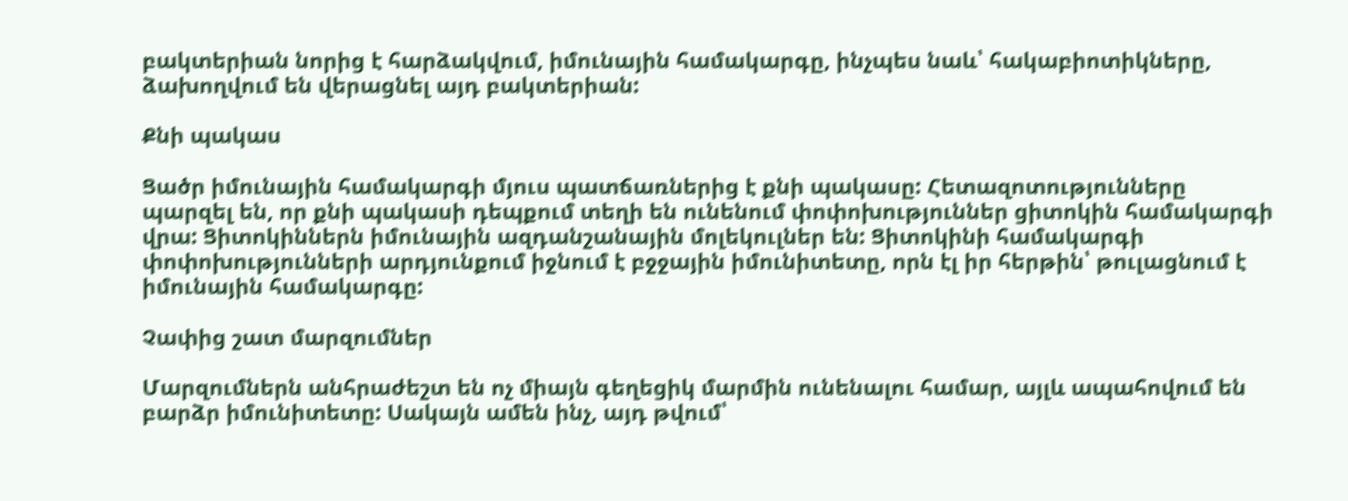բակտերիան նորից է հարձակվում, իմունային համակարգը, ինչպես նաև՝ հակաբիոտիկները, ձախողվում են վերացնել այդ բակտերիան:

Քնի պակաս

Ցածր իմունային համակարգի մյուս պատճառներից է քնի պակասը: Հետազոտությունները պարզել են, որ քնի պակասի դեպքում տեղի են ունենում փոփոխություններ ցիտոկին համակարգի վրա: Ցիտոկիններն իմունային ազդանշանային մոլեկուլներ են: Ցիտոկինի համակարգի փոփոխությունների արդյունքում իջնում է բջջային իմունիտետը, որն էլ իր հերթին՝ թուլացնում է իմունային համակարգը:

Չափից շատ մարզումներ

Մարզումներն անհրաժեշտ են ոչ միայն գեղեցիկ մարմին ունենալու համար, այլև ապահովում են բարձր իմունիտետը: Սակայն ամեն ինչ, այդ թվում՝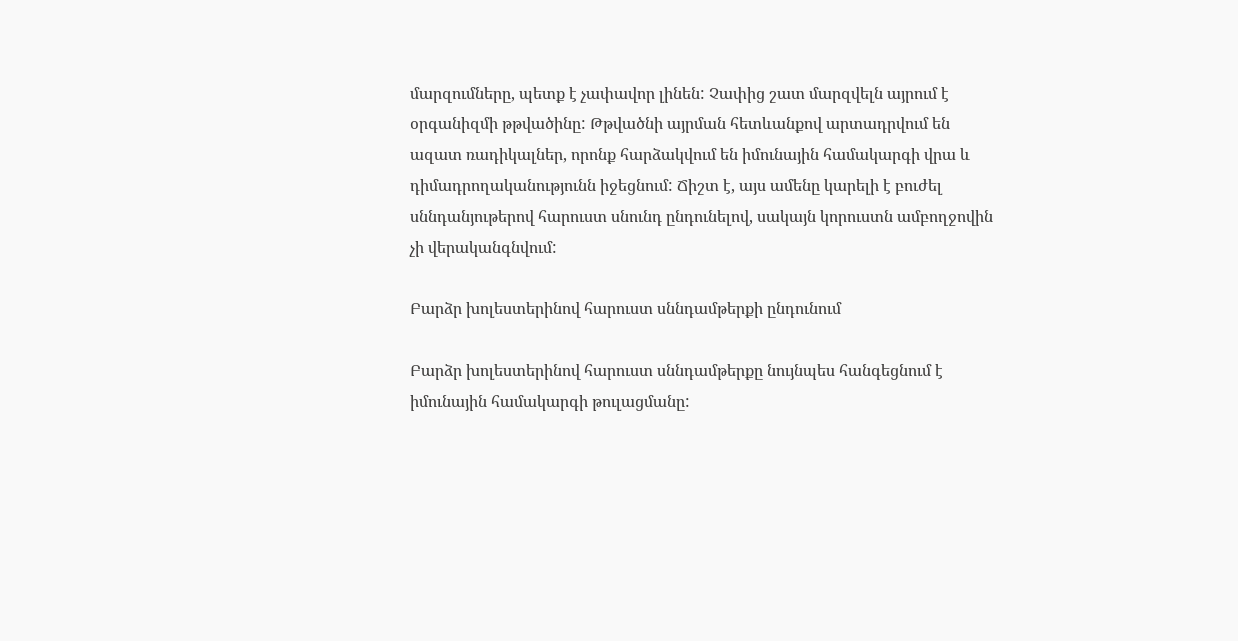մարզումները, պետք է չափավոր լինեն: Չափից շատ մարզվելն այրում է օրգանիզմի թթվածինը: Թթվածնի այրման հետևանքով արտադրվում են ազատ ռադիկալներ, որոնք հարձակվում են իմունային համակարգի վրա և դիմադրողականությունն իջեցնում: Ճիշտ է, այս ամենը կարելի է բուժել սննդանյութերով հարուստ սնունդ ընդունելով, սակայն կորուստն ամբողջովին չի վերականգնվում:

Բարձր խոլեստերինով հարուստ սննդամթերքի ընդունում

Բարձր խոլեստերինով հարուստ սննդամթերքը նույնպես հանգեցնում է իմունային համակարգի թուլացմանը: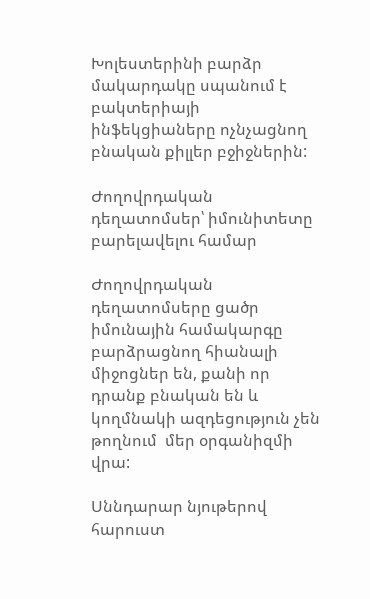Խոլեստերինի բարձր մակարդակը սպանում է բակտերիայի ինֆեկցիաները ոչնչացնող  բնական քիլլեր բջիջներին:

Ժողովրդական դեղատոմսեր՝ իմունիտետը բարելավելու համար

Ժողովրդական  դեղատոմսերը ցածր իմունային համակարգը բարձրացնող հիանալի միջոցներ են, քանի որ դրանք բնական են և կողմնակի ազդեցություն չեն թողնում  մեր օրգանիզմի վրա:

Սննդարար նյութերով հարուստ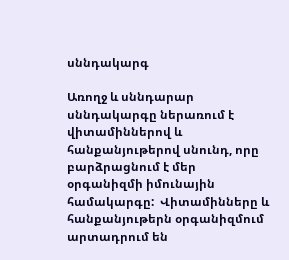սննդակարգ

Առողջ և սննդարար սննդակարգը ներառում է վիտամիններով և հանքանյութերով սնունդ, որը բարձրացնում է մեր օրգանիզմի իմունային համակարգը:  Վիտամինները և հանքանյութերն օրգանիզմում արտադրում են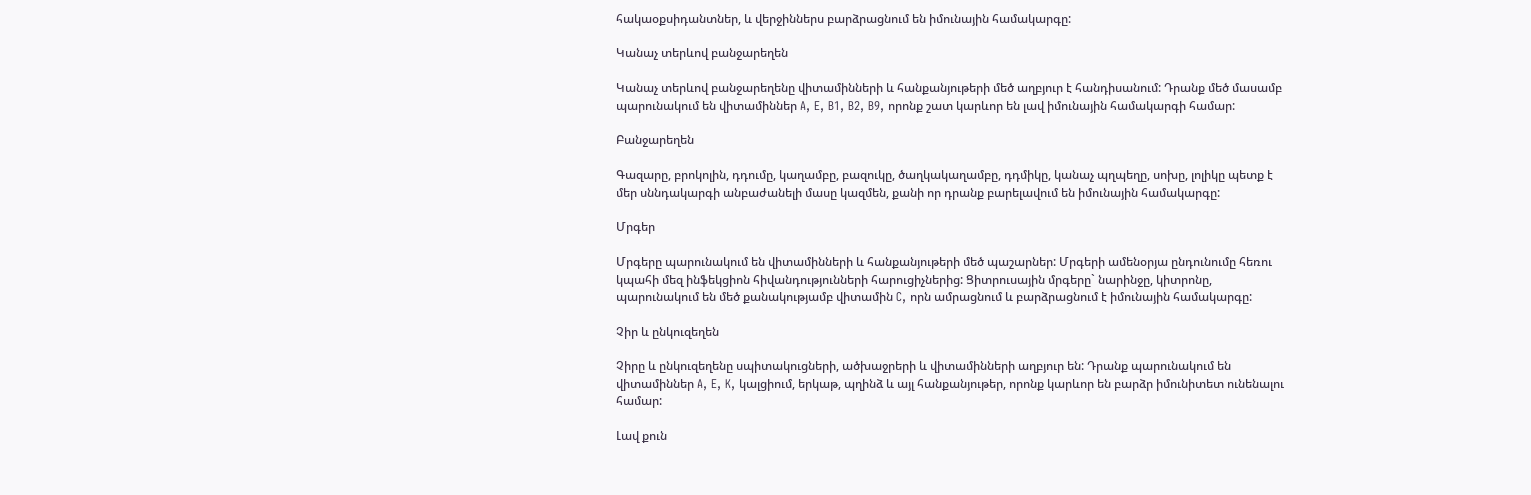հակաօքսիդանտներ, և վերջիններս բարձրացնում են իմունային համակարգը:

Կանաչ տերևով բանջարեղեն

Կանաչ տերևով բանջարեղենը վիտամինների և հանքանյութերի մեծ աղբյուր է հանդիսանում: Դրանք մեծ մասամբ պարունակում են վիտամիններ A, E, B1, B2, B9, որոնք շատ կարևոր են լավ իմունային համակարգի համար:

Բանջարեղեն

Գազարը, բրոկոլին, դդումը, կաղամբը, բազուկը, ծաղկակաղամբը, դդմիկը, կանաչ պղպեղը, սոխը, լոլիկը պետք է մեր սննդակարգի անբաժանելի մասը կազմեն, քանի որ դրանք բարելավում են իմունային համակարգը:

Մրգեր

Մրգերը պարունակում են վիտամինների և հանքանյութերի մեծ պաշարներ: Մրգերի ամենօրյա ընդունումը հեռու կպահի մեզ ինֆեկցիոն հիվանդությունների հարուցիչներից: Ցիտրուսային մրգերը` նարինջը, կիտրոնը, պարունակում են մեծ քանակությամբ վիտամին C, որն ամրացնում և բարձրացնում է իմունային համակարգը:

Չիր և ընկուզեղեն

Չիրը և ընկուզեղենը սպիտակուցների, ածխաջրերի և վիտամինների աղբյուր են: Դրանք պարունակում են վիտամիններ A, E, K, կալցիում, երկաթ, պղինձ և այլ հանքանյութեր, որոնք կարևոր են բարձր իմունիտետ ունենալու համար:

Լավ քուն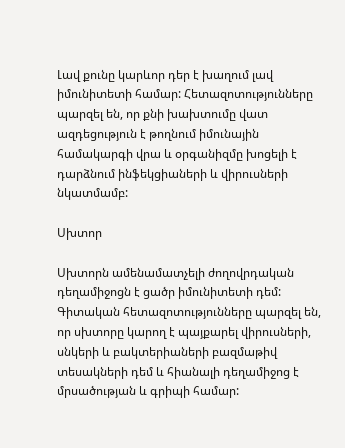Լավ քունը կարևոր դեր է խաղում լավ իմունիտետի համար: Հետազոտությունները պարզել են, որ քնի խախտումը վատ ազդեցություն է թողնում իմունային համակարգի վրա և օրգանիզմը խոցելի է դարձնում ինֆեկցիաների և վիրուսների նկատմամբ:

Սխտոր

Սխտորն ամենամատչելի ժողովրդական դեղամիջոցն է ցածր իմունիտետի դեմ: Գիտական հետազոտությունները պարզել են, որ սխտորը կարող է պայքարել վիրուսների, սնկերի և բակտերիաների բազմաթիվ տեսակների դեմ և հիանալի դեղամիջոց է մրսածության և գրիպի համար: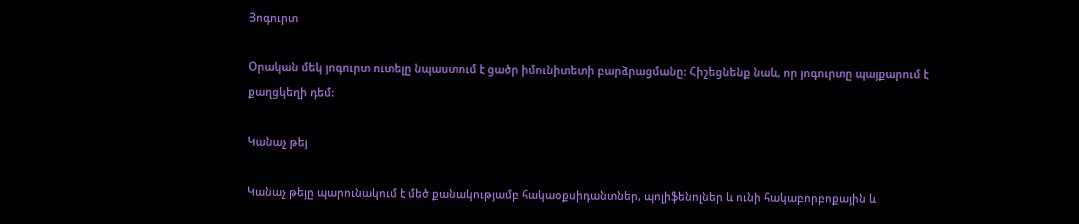Յոգուրտ

Օրական մեկ յոգուրտ ուտելը նպաստում է ցածր իմունիտետի բարձրացմանը: Հիշեցնենք նաև, որ յոգուրտը պայքարում է քաղցկեղի դեմ:

Կանաչ թեյ

Կանաչ թեյը պարունակում է մեծ քանակությամբ հակաօքսիդանտներ, պոլիֆենոլներ և ունի հակաբորբոքային և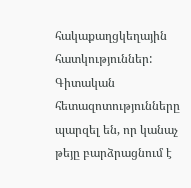հակաքաղցկեղային հատկություններ: Գիտական հետազոտությունները պարզել են, որ կանաչ թեյը բարձրացնում է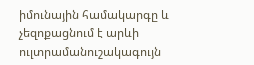իմունային համակարգը և չեզոքացնում է արևի ուլտրամանուշակագույն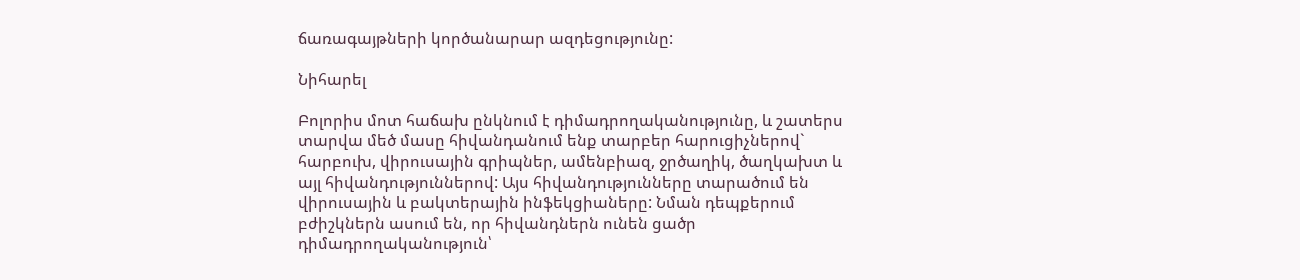ճառագայթների կործանարար ազդեցությունը:

Նիհարել

Բոլորիս մոտ հաճախ ընկնում է դիմադրողականությունը, և շատերս տարվա մեծ մասը հիվանդանում ենք տարբեր հարուցիչներով` հարբուխ, վիրուսային գրիպներ, ամենբիազ, ջրծաղիկ, ծաղկախտ և այլ հիվանդություններով: Այս հիվանդությունները տարածում են վիրուսային և բակտերային ինֆեկցիաները: Նման դեպքերում բժիշկներն ասում են, որ հիվանդներն ունեն ցածր դիմադրողականություն՝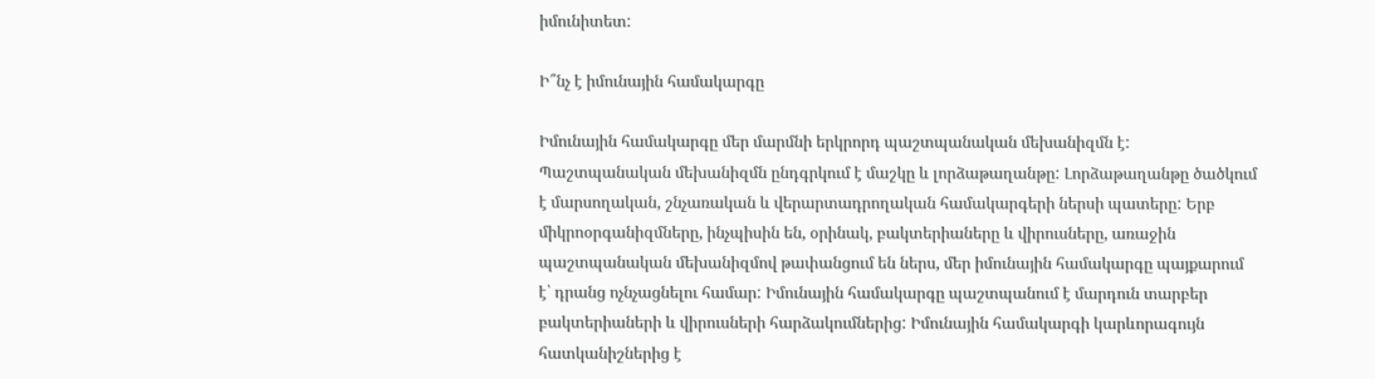իմունիտետ:

Ի՞նչ է իմունային համակարգը

Իմունային համակարգը մեր մարմնի երկրորդ պաշտպանական մեխանիզմն է: Պաշտպանական մեխանիզմն ընդգրկում է մաշկը և լորձաթաղանթը: Լորձաթաղանթը ծածկում է մարսողական, շնչառական և վերարտադրողական համակարգերի ներսի պատերը: Երբ միկրոօրգանիզմները, ինչպիսին են, օրինակ, բակտերիաները և վիրուսները, առաջին պաշտպանական մեխանիզմով թափանցում են ներս, մեր իմունային համակարգը պայքարում է՝ դրանց ոչնչացնելու համար: Իմունային համակարգը պաշտպանում է մարդուն տարբեր բակտերիաների և վիրուսների հարձակումներից: Իմունային համակարգի կարևորագույն հատկանիշներից է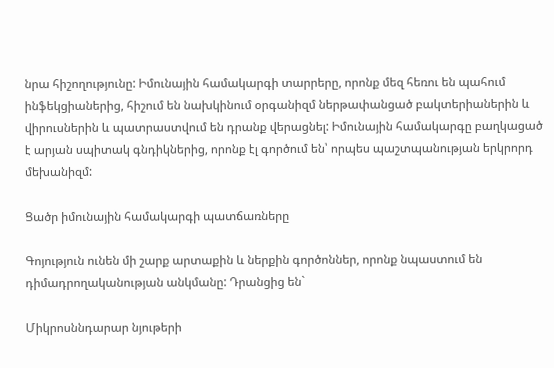նրա հիշողությունը: Իմունային համակարգի տարրերը, որոնք մեզ հեռու են պահում ինֆեկցիաներից, հիշում են նախկինում օրգանիզմ ներթափանցած բակտերիաներին և վիրուսներին և պատրաստվում են դրանք վերացնել: Իմունային համակարգը բաղկացած է արյան սպիտակ գնդիկներից, որոնք էլ գործում են՝ որպես պաշտպանության երկրորդ մեխանիզմ:

Ցածր իմունային համակարգի պատճառները

Գոյություն ունեն մի շարք արտաքին և ներքին գործոններ, որոնք նպաստում են դիմադրողականության անկմանը: Դրանցից են`

Միկրոսննդարար նյութերի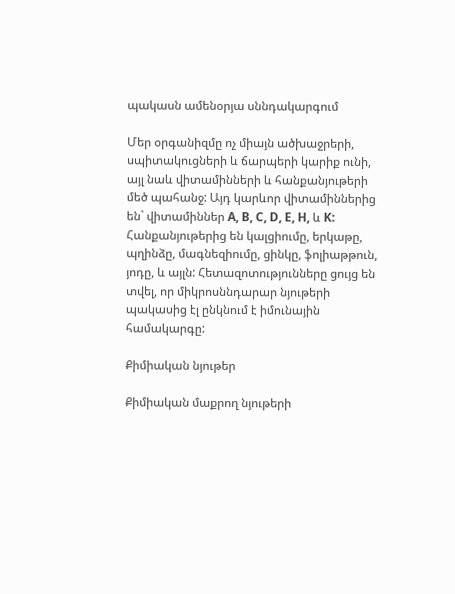պակասն ամենօրյա սննդակարգում

Մեր օրգանիզմը ոչ միայն ածխաջրերի, սպիտակուցների և ճարպերի կարիք ունի, այլ նաև վիտամինների և հանքանյութերի մեծ պահանջ: Այդ կարևոր վիտամիններից են` վիտամիններ A, B, C, D, E, H, և K: Հանքանյութերից են կալցիումը, երկաթը, պղինձը, մագնեզիումը, ցինկը, ֆոլիաթթուն, յոդը, և այլն: Հետազոտությունները ցույց են տվել, որ միկրոսննդարար նյութերի պակասից էլ ընկնում է իմունային համակարգը:

Քիմիական նյութեր

Քիմիական մաքրող նյութերի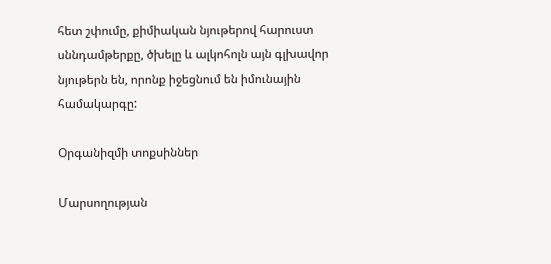հետ շփումը, քիմիական նյութերով հարուստ սննդամթերքը, ծխելը և ալկոհոլն այն գլխավոր նյութերն են, որոնք իջեցնում են իմունային համակարգը:

Օրգանիզմի տոքսիններ

Մարսողության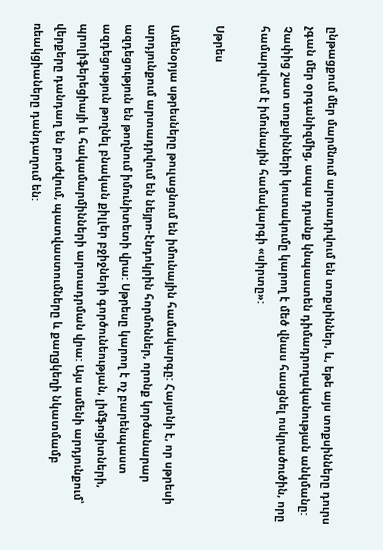ընթացքում մեր մարմնում արտադրվում են տոքսիններ, և, եթե այս տոքսինները դուրս չգան մեր օրգանիզմից, ապա դրանք կնպաստեն դիմադրողականության անկմանը: Չափից շատ տոքսինների կուտակումը կարող է մեծ վնաս հասցնել ոսկրածուծին, որը համարվում է իմունային համակարգի «սիրտը»:

Սթրես

Ամենօրյա սթրեսները թուլացնում են իմունային համակարգը: Հայտնի է, որ սթրեսի արդյունքում արտադրվում են նեյրո-էնդոկրին հորմոններ, որոնք կործանարար ազդեցություն են թողնում իմունիտետի վրա: Սթրեսը կարող է ոչ բարենպաստ ազդեցություն թողնել բնական քիլլեր բջիջների գործունեության, լիմֆոցիտների, պրոլիֆերեցիայի և հակամարմինների արտադրման վրա: Այս ամենի արդյունքում՝ վերքերը դանդաղ են բուժվում, պատվաստումները և քաղցկեղի նկատմամբ ռեակցիաները դանդաղում են: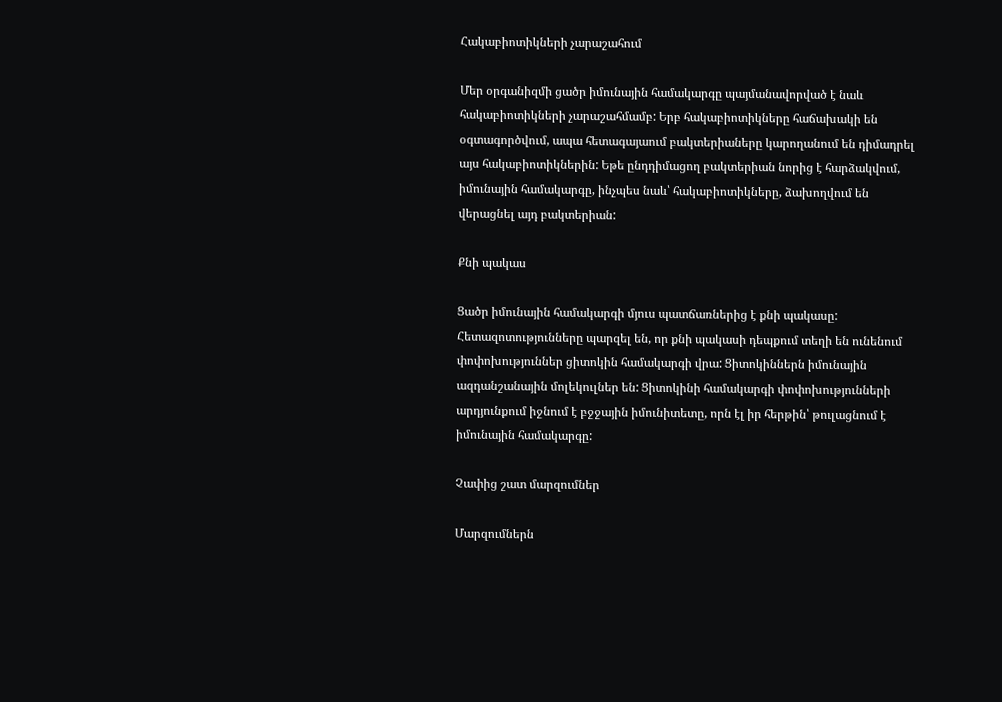Հակաբիոտիկների չարաշահում

Մեր օրգանիզմի ցածր իմունային համակարգը պայմանավորված է նաև հակաբիոտիկների չարաշահմամբ: Երբ հակաբիոտիկները հաճախակի են օգտագործվում, ապա հետագայաում բակտերիաները կարողանում են դիմադրել այս հակաբիոտիկներին: Եթե ընդդիմացող բակտերիան նորից է հարձակվում, իմունային համակարգը, ինչպես նաև՝ հակաբիոտիկները, ձախողվում են վերացնել այդ բակտերիան:

Քնի պակաս

Ցածր իմունային համակարգի մյուս պատճառներից է քնի պակասը: Հետազոտությունները պարզել են, որ քնի պակասի դեպքում տեղի են ունենում փոփոխություններ ցիտոկին համակարգի վրա: Ցիտոկիններն իմունային ազդանշանային մոլեկուլներ են: Ցիտոկինի համակարգի փոփոխությունների արդյունքում իջնում է բջջային իմունիտետը, որն էլ իր հերթին՝ թուլացնում է իմունային համակարգը:

Չափից շատ մարզումներ

Մարզումներն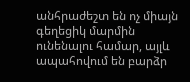անհրաժեշտ են ոչ միայն գեղեցիկ մարմին ունենալու համար, այլև ապահովում են բարձր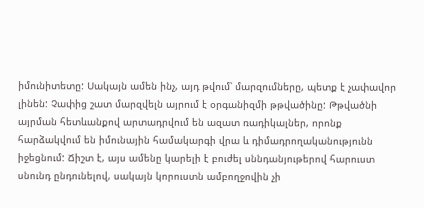իմունիտետը: Սակայն ամեն ինչ, այդ թվում՝ մարզումները, պետք է չափավոր լինեն: Չափից շատ մարզվելն այրում է օրգանիզմի թթվածինը: Թթվածնի այրման հետևանքով արտադրվում են ազատ ռադիկալներ, որոնք հարձակվում են իմունային համակարգի վրա և դիմադրողականությունն իջեցնում: Ճիշտ է, այս ամենը կարելի է բուժել սննդանյութերով հարուստ սնունդ ընդունելով, սակայն կորուստն ամբողջովին չի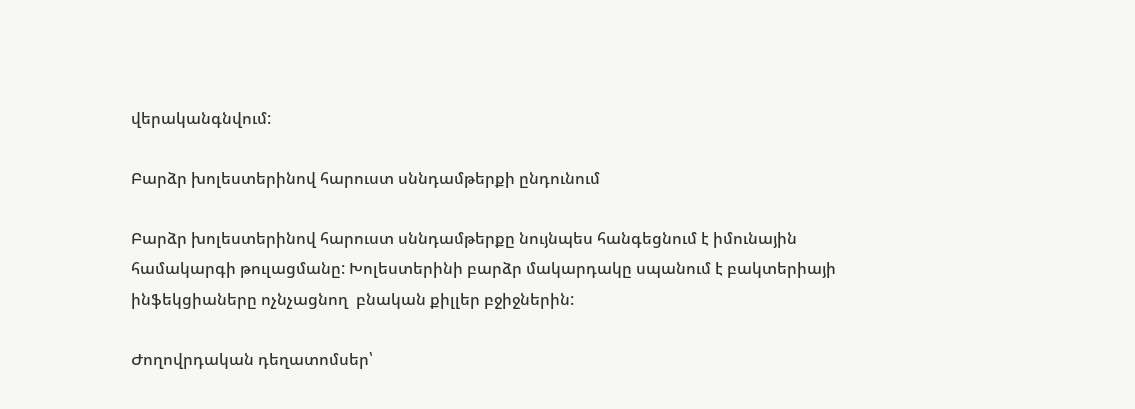վերականգնվում:

Բարձր խոլեստերինով հարուստ սննդամթերքի ընդունում

Բարձր խոլեստերինով հարուստ սննդամթերքը նույնպես հանգեցնում է իմունային համակարգի թուլացմանը: Խոլեստերինի բարձր մակարդակը սպանում է բակտերիայի ինֆեկցիաները ոչնչացնող  բնական քիլլեր բջիջներին:

Ժողովրդական դեղատոմսեր՝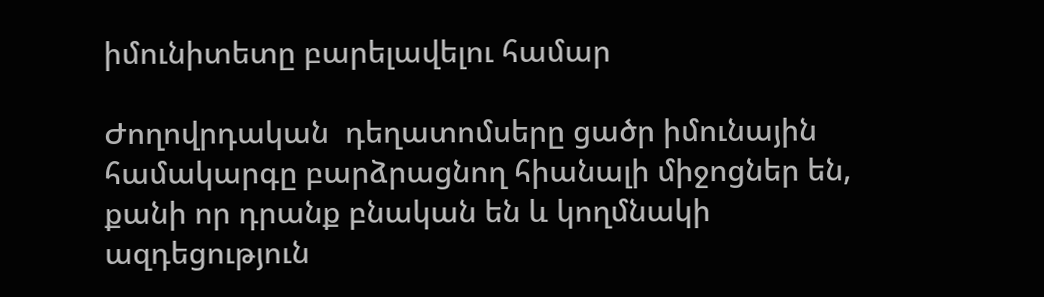իմունիտետը բարելավելու համար

Ժողովրդական  դեղատոմսերը ցածր իմունային համակարգը բարձրացնող հիանալի միջոցներ են, քանի որ դրանք բնական են և կողմնակի ազդեցություն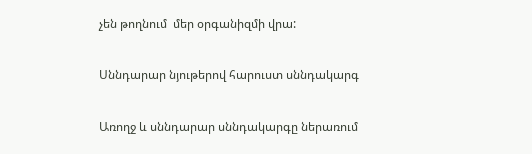չեն թողնում  մեր օրգանիզմի վրա:

Սննդարար նյութերով հարուստ սննդակարգ

Առողջ և սննդարար սննդակարգը ներառում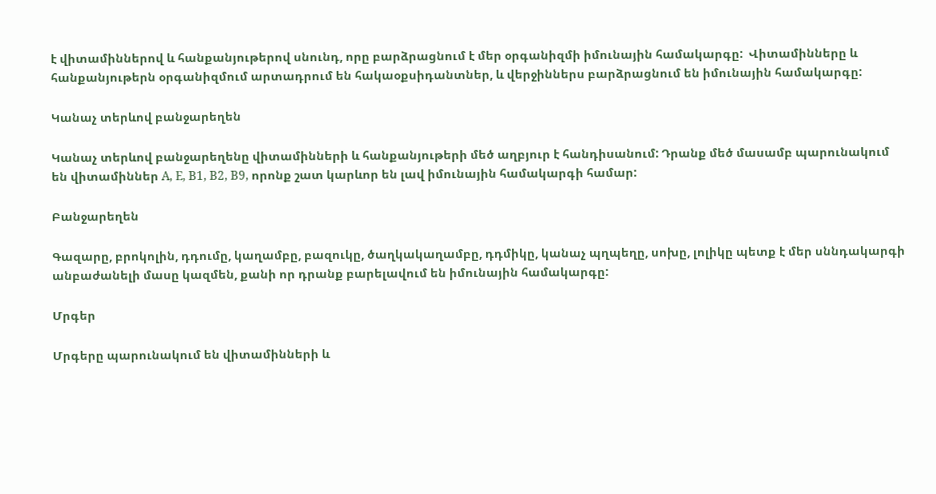է վիտամիններով և հանքանյութերով սնունդ, որը բարձրացնում է մեր օրգանիզմի իմունային համակարգը:  Վիտամինները և հանքանյութերն օրգանիզմում արտադրում են հակաօքսիդանտներ, և վերջիններս բարձրացնում են իմունային համակարգը:

Կանաչ տերևով բանջարեղեն

Կանաչ տերևով բանջարեղենը վիտամինների և հանքանյութերի մեծ աղբյուր է հանդիսանում: Դրանք մեծ մասամբ պարունակում են վիտամիններ A, E, B1, B2, B9, որոնք շատ կարևոր են լավ իմունային համակարգի համար:

Բանջարեղեն

Գազարը, բրոկոլին, դդումը, կաղամբը, բազուկը, ծաղկակաղամբը, դդմիկը, կանաչ պղպեղը, սոխը, լոլիկը պետք է մեր սննդակարգի անբաժանելի մասը կազմեն, քանի որ դրանք բարելավում են իմունային համակարգը:

Մրգեր

Մրգերը պարունակում են վիտամինների և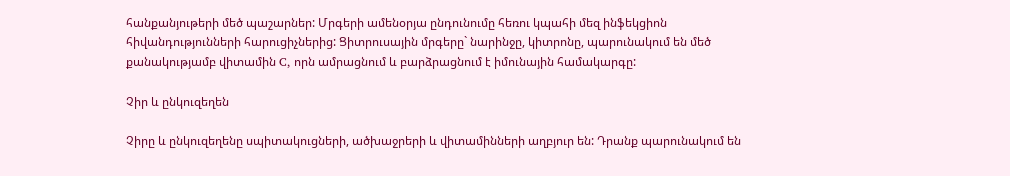հանքանյութերի մեծ պաշարներ: Մրգերի ամենօրյա ընդունումը հեռու կպահի մեզ ինֆեկցիոն հիվանդությունների հարուցիչներից: Ցիտրուսային մրգերը` նարինջը, կիտրոնը, պարունակում են մեծ քանակությամբ վիտամին C, որն ամրացնում և բարձրացնում է իմունային համակարգը:

Չիր և ընկուզեղեն

Չիրը և ընկուզեղենը սպիտակուցների, ածխաջրերի և վիտամինների աղբյուր են: Դրանք պարունակում են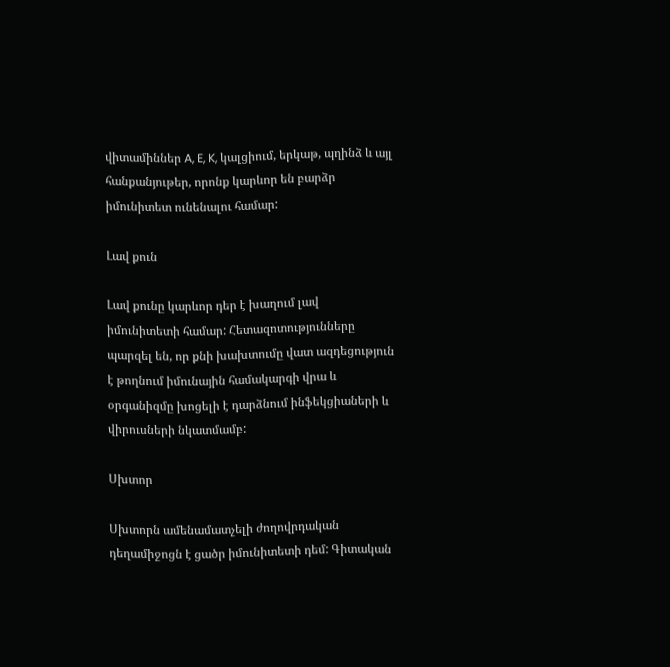վիտամիններ A, E, K, կալցիում, երկաթ, պղինձ և այլ հանքանյութեր, որոնք կարևոր են բարձր իմունիտետ ունենալու համար:

Լավ քուն

Լավ քունը կարևոր դեր է խաղում լավ իմունիտետի համար: Հետազոտությունները պարզել են, որ քնի խախտումը վատ ազդեցություն է թողնում իմունային համակարգի վրա և օրգանիզմը խոցելի է դարձնում ինֆեկցիաների և վիրուսների նկատմամբ:

Սխտոր

Սխտորն ամենամատչելի ժողովրդական դեղամիջոցն է ցածր իմունիտետի դեմ: Գիտական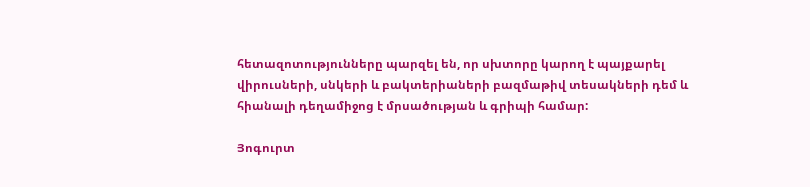հետազոտությունները պարզել են, որ սխտորը կարող է պայքարել վիրուսների, սնկերի և բակտերիաների բազմաթիվ տեսակների դեմ և հիանալի դեղամիջոց է մրսածության և գրիպի համար:

Յոգուրտ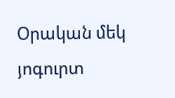Օրական մեկ յոգուրտ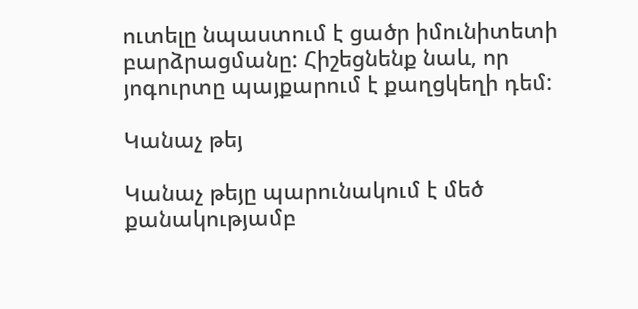ուտելը նպաստում է ցածր իմունիտետի բարձրացմանը: Հիշեցնենք նաև, որ յոգուրտը պայքարում է քաղցկեղի դեմ:

Կանաչ թեյ

Կանաչ թեյը պարունակում է մեծ քանակությամբ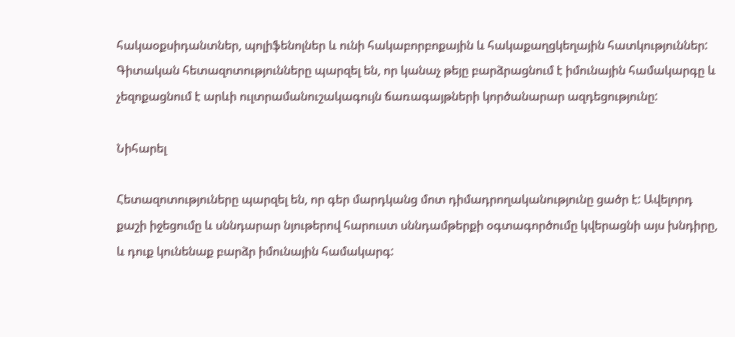հակաօքսիդանտներ, պոլիֆենոլներ և ունի հակաբորբոքային և հակաքաղցկեղային հատկություններ: Գիտական հետազոտությունները պարզել են, որ կանաչ թեյը բարձրացնում է իմունային համակարգը և չեզոքացնում է արևի ուլտրամանուշակագույն ճառագայթների կործանարար ազդեցությունը:

Նիհարել

Հետազոտություները պարզել են, որ գեր մարդկանց մոտ դիմադրողականությունը ցածր է: Ավելորդ քաշի իջեցումը և սննդարար նյութերով հարուստ սննդամթերքի օգտագործումը կվերացնի այս խնդիրը, և դուք կունենաք բարձր իմունային համակարգ: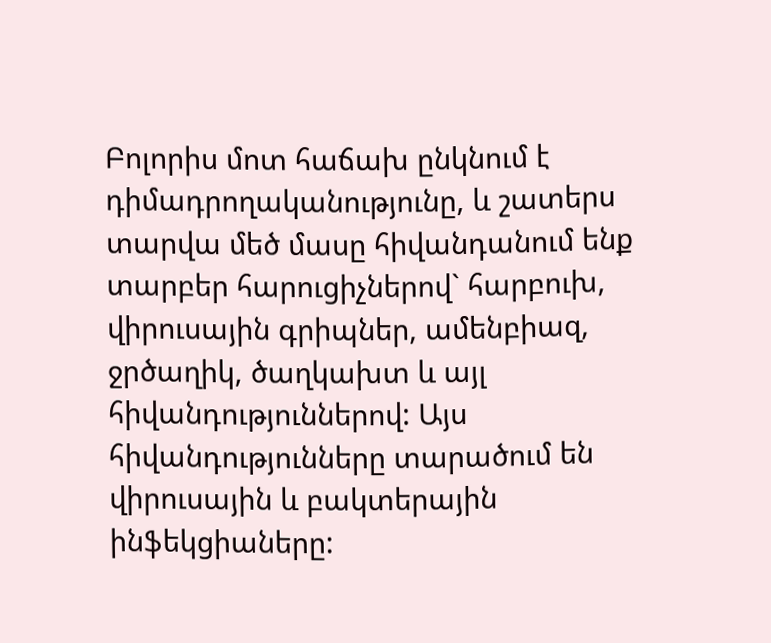Բոլորիս մոտ հաճախ ընկնում է դիմադրողականությունը, և շատերս տարվա մեծ մասը հիվանդանում ենք տարբեր հարուցիչներով` հարբուխ, վիրուսային գրիպներ, ամենբիազ, ջրծաղիկ, ծաղկախտ և այլ հիվանդություններով: Այս հիվանդությունները տարածում են վիրուսային և բակտերային ինֆեկցիաները: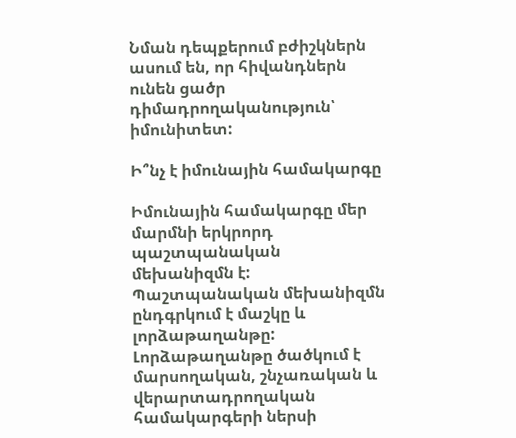Նման դեպքերում բժիշկներն ասում են, որ հիվանդներն ունեն ցածր դիմադրողականություն՝ իմունիտետ:

Ի՞նչ է իմունային համակարգը

Իմունային համակարգը մեր մարմնի երկրորդ պաշտպանական մեխանիզմն է: Պաշտպանական մեխանիզմն ընդգրկում է մաշկը և լորձաթաղանթը: Լորձաթաղանթը ծածկում է մարսողական, շնչառական և վերարտադրողական համակարգերի ներսի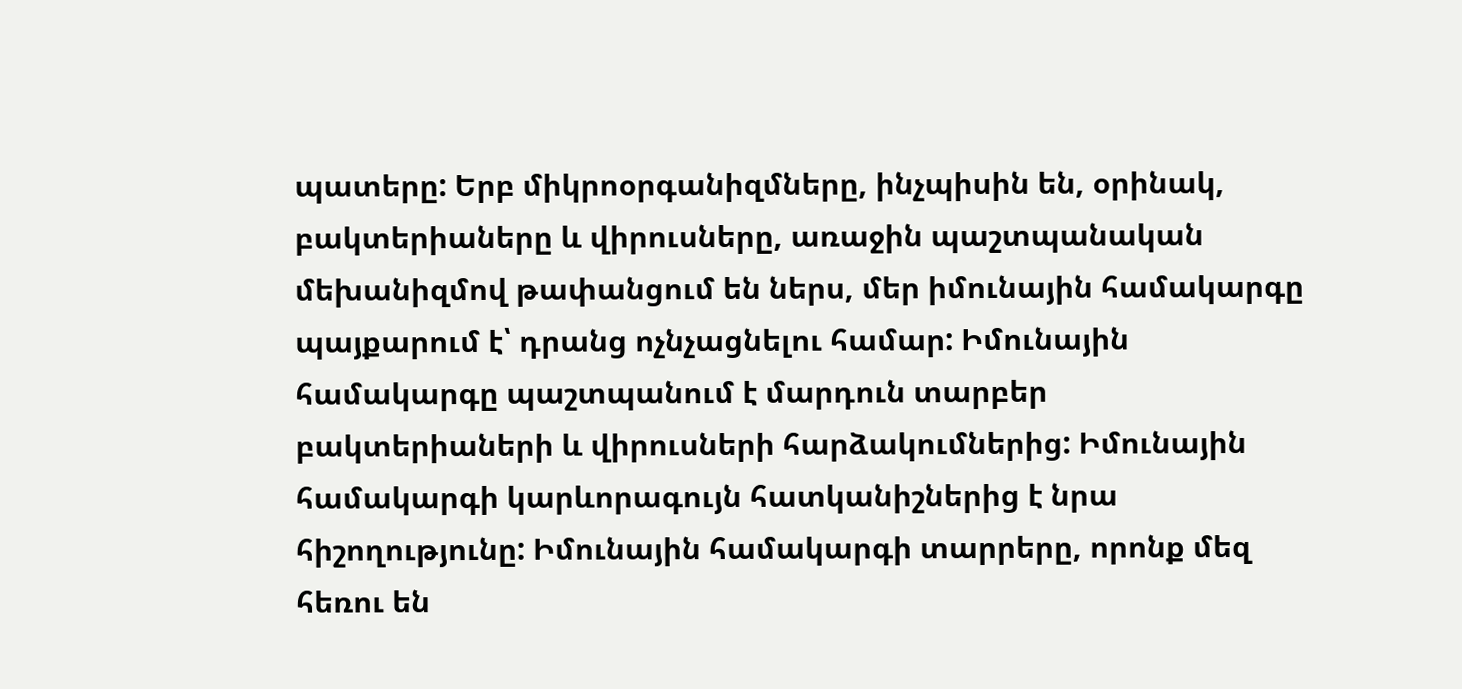պատերը: Երբ միկրոօրգանիզմները, ինչպիսին են, օրինակ, բակտերիաները և վիրուսները, առաջին պաշտպանական մեխանիզմով թափանցում են ներս, մեր իմունային համակարգը պայքարում է՝ դրանց ոչնչացնելու համար: Իմունային համակարգը պաշտպանում է մարդուն տարբեր բակտերիաների և վիրուսների հարձակումներից: Իմունային համակարգի կարևորագույն հատկանիշներից է նրա հիշողությունը: Իմունային համակարգի տարրերը, որոնք մեզ հեռու են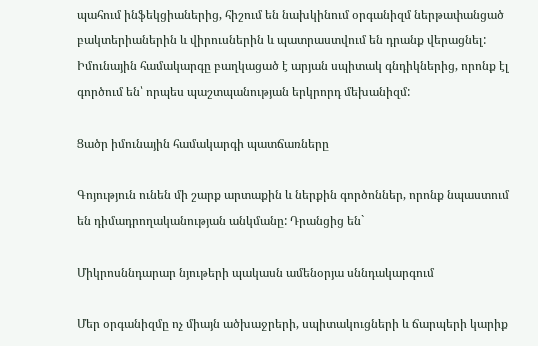պահում ինֆեկցիաներից, հիշում են նախկինում օրգանիզմ ներթափանցած բակտերիաներին և վիրուսներին և պատրաստվում են դրանք վերացնել: Իմունային համակարգը բաղկացած է արյան սպիտակ գնդիկներից, որոնք էլ գործում են՝ որպես պաշտպանության երկրորդ մեխանիզմ:

Ցածր իմունային համակարգի պատճառները

Գոյություն ունեն մի շարք արտաքին և ներքին գործոններ, որոնք նպաստում են դիմադրողականության անկմանը: Դրանցից են`

Միկրոսննդարար նյութերի պակասն ամենօրյա սննդակարգում

Մեր օրգանիզմը ոչ միայն ածխաջրերի, սպիտակուցների և ճարպերի կարիք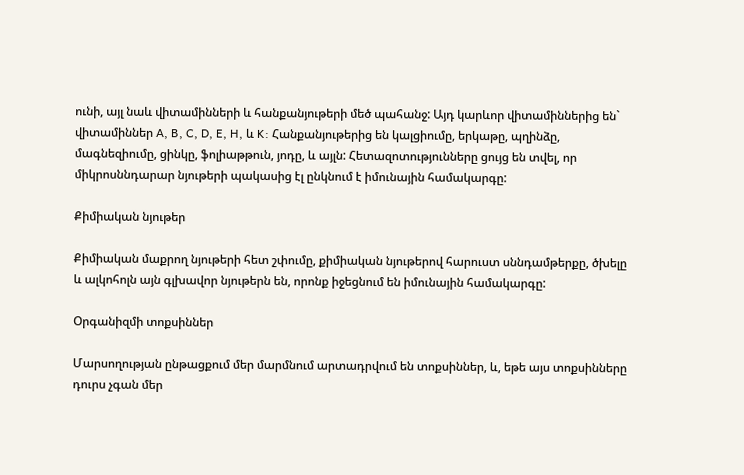ունի, այլ նաև վիտամինների և հանքանյութերի մեծ պահանջ: Այդ կարևոր վիտամիններից են` վիտամիններ A, B, C, D, E, H, և K: Հանքանյութերից են կալցիումը, երկաթը, պղինձը, մագնեզիումը, ցինկը, ֆոլիաթթուն, յոդը, և այլն: Հետազոտությունները ցույց են տվել, որ միկրոսննդարար նյութերի պակասից էլ ընկնում է իմունային համակարգը:

Քիմիական նյութեր

Քիմիական մաքրող նյութերի հետ շփումը, քիմիական նյութերով հարուստ սննդամթերքը, ծխելը և ալկոհոլն այն գլխավոր նյութերն են, որոնք իջեցնում են իմունային համակարգը:

Օրգանիզմի տոքսիններ

Մարսողության ընթացքում մեր մարմնում արտադրվում են տոքսիններ, և, եթե այս տոքսինները դուրս չգան մեր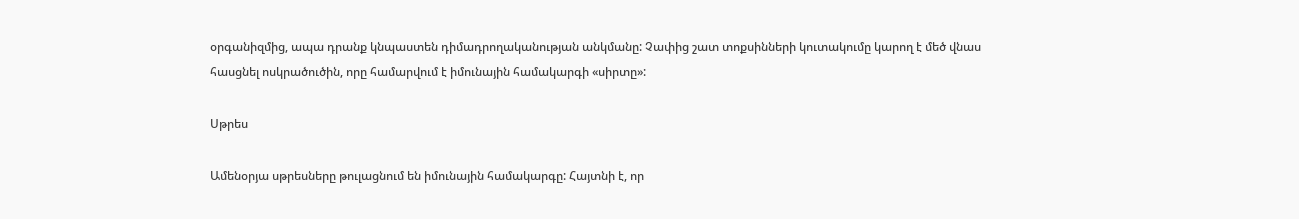օրգանիզմից, ապա դրանք կնպաստեն դիմադրողականության անկմանը: Չափից շատ տոքսինների կուտակումը կարող է մեծ վնաս հասցնել ոսկրածուծին, որը համարվում է իմունային համակարգի «սիրտը»:

Սթրես

Ամենօրյա սթրեսները թուլացնում են իմունային համակարգը: Հայտնի է, որ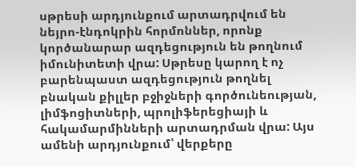սթրեսի արդյունքում արտադրվում են նեյրո-էնդոկրին հորմոններ, որոնք կործանարար ազդեցություն են թողնում իմունիտետի վրա: Սթրեսը կարող է ոչ բարենպաստ ազդեցություն թողնել բնական քիլլեր բջիջների գործունեության, լիմֆոցիտների, պրոլիֆերեցիայի և հակամարմինների արտադրման վրա: Այս ամենի արդյունքում՝ վերքերը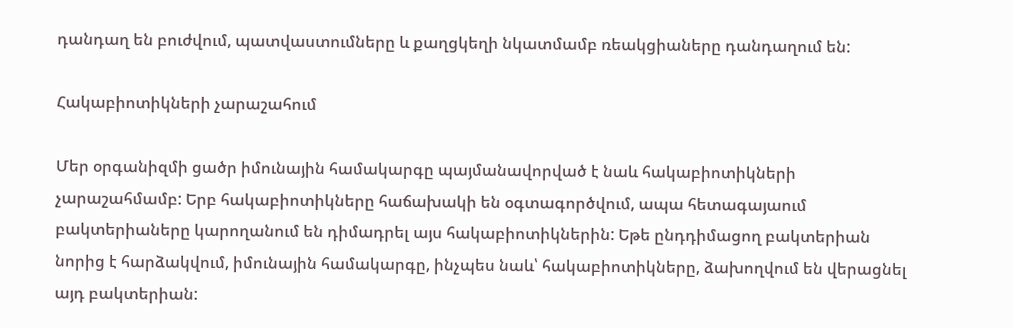դանդաղ են բուժվում, պատվաստումները և քաղցկեղի նկատմամբ ռեակցիաները դանդաղում են:

Հակաբիոտիկների չարաշահում

Մեր օրգանիզմի ցածր իմունային համակարգը պայմանավորված է նաև հակաբիոտիկների չարաշահմամբ: Երբ հակաբիոտիկները հաճախակի են օգտագործվում, ապա հետագայաում բակտերիաները կարողանում են դիմադրել այս հակաբիոտիկներին: Եթե ընդդիմացող բակտերիան նորից է հարձակվում, իմունային համակարգը, ինչպես նաև՝ հակաբիոտիկները, ձախողվում են վերացնել այդ բակտերիան: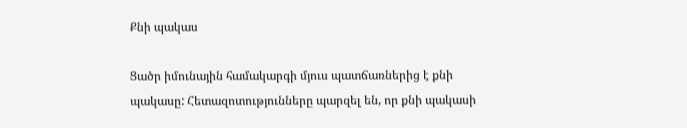Քնի պակաս

Ցածր իմունային համակարգի մյուս պատճառներից է քնի պակասը: Հետազոտությունները պարզել են, որ քնի պակասի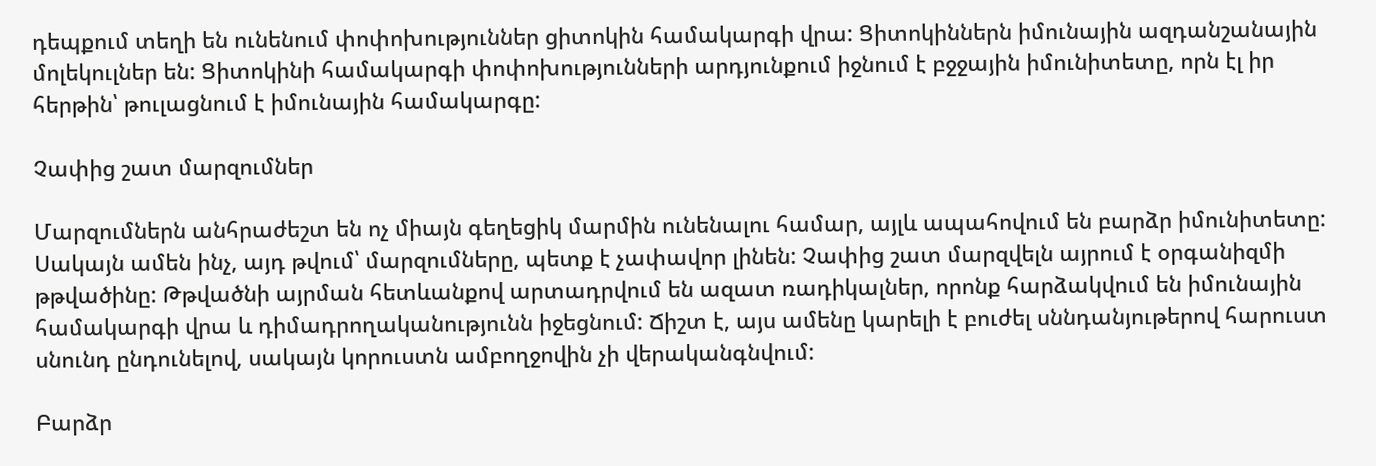դեպքում տեղի են ունենում փոփոխություններ ցիտոկին համակարգի վրա: Ցիտոկիններն իմունային ազդանշանային մոլեկուլներ են: Ցիտոկինի համակարգի փոփոխությունների արդյունքում իջնում է բջջային իմունիտետը, որն էլ իր հերթին՝ թուլացնում է իմունային համակարգը:

Չափից շատ մարզումներ

Մարզումներն անհրաժեշտ են ոչ միայն գեղեցիկ մարմին ունենալու համար, այլև ապահովում են բարձր իմունիտետը: Սակայն ամեն ինչ, այդ թվում՝ մարզումները, պետք է չափավոր լինեն: Չափից շատ մարզվելն այրում է օրգանիզմի թթվածինը: Թթվածնի այրման հետևանքով արտադրվում են ազատ ռադիկալներ, որոնք հարձակվում են իմունային համակարգի վրա և դիմադրողականությունն իջեցնում: Ճիշտ է, այս ամենը կարելի է բուժել սննդանյութերով հարուստ սնունդ ընդունելով, սակայն կորուստն ամբողջովին չի վերականգնվում:

Բարձր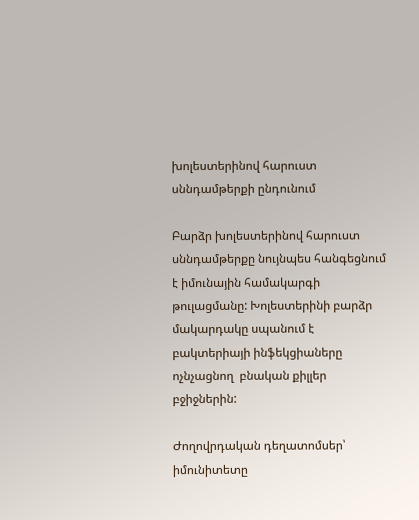խոլեստերինով հարուստ սննդամթերքի ընդունում

Բարձր խոլեստերինով հարուստ սննդամթերքը նույնպես հանգեցնում է իմունային համակարգի թուլացմանը: Խոլեստերինի բարձր մակարդակը սպանում է բակտերիայի ինֆեկցիաները ոչնչացնող  բնական քիլլեր բջիջներին:

Ժողովրդական դեղատոմսեր՝ իմունիտետը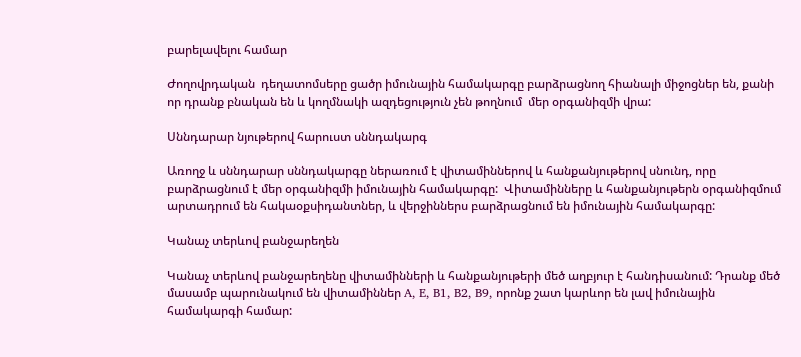բարելավելու համար

Ժողովրդական  դեղատոմսերը ցածր իմունային համակարգը բարձրացնող հիանալի միջոցներ են, քանի որ դրանք բնական են և կողմնակի ազդեցություն չեն թողնում  մեր օրգանիզմի վրա:

Սննդարար նյութերով հարուստ սննդակարգ

Առողջ և սննդարար սննդակարգը ներառում է վիտամիններով և հանքանյութերով սնունդ, որը բարձրացնում է մեր օրգանիզմի իմունային համակարգը:  Վիտամինները և հանքանյութերն օրգանիզմում արտադրում են հակաօքսիդանտներ, և վերջիններս բարձրացնում են իմունային համակարգը:

Կանաչ տերևով բանջարեղեն

Կանաչ տերևով բանջարեղենը վիտամինների և հանքանյութերի մեծ աղբյուր է հանդիսանում: Դրանք մեծ մասամբ պարունակում են վիտամիններ A, E, B1, B2, B9, որոնք շատ կարևոր են լավ իմունային համակարգի համար: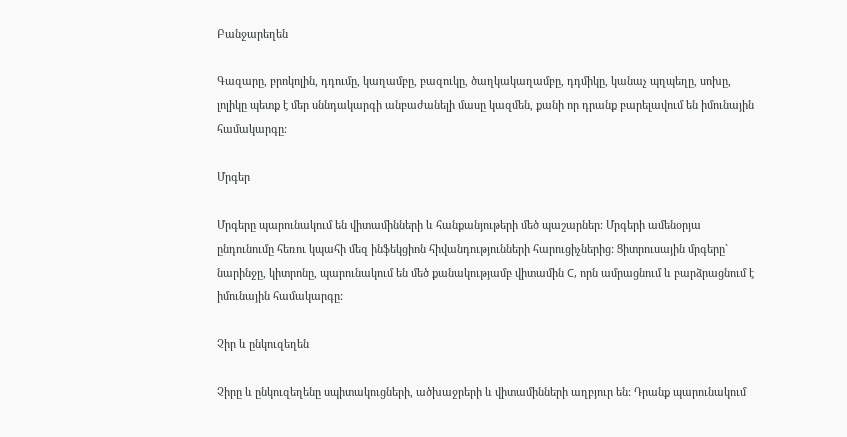Բանջարեղեն

Գազարը, բրոկոլին, դդումը, կաղամբը, բազուկը, ծաղկակաղամբը, դդմիկը, կանաչ պղպեղը, սոխը, լոլիկը պետք է մեր սննդակարգի անբաժանելի մասը կազմեն, քանի որ դրանք բարելավում են իմունային համակարգը:

Մրգեր

Մրգերը պարունակում են վիտամինների և հանքանյութերի մեծ պաշարներ: Մրգերի ամենօրյա ընդունումը հեռու կպահի մեզ ինֆեկցիոն հիվանդությունների հարուցիչներից: Ցիտրուսային մրգերը` նարինջը, կիտրոնը, պարունակում են մեծ քանակությամբ վիտամին C, որն ամրացնում և բարձրացնում է իմունային համակարգը:

Չիր և ընկուզեղեն

Չիրը և ընկուզեղենը սպիտակուցների, ածխաջրերի և վիտամինների աղբյուր են: Դրանք պարունակում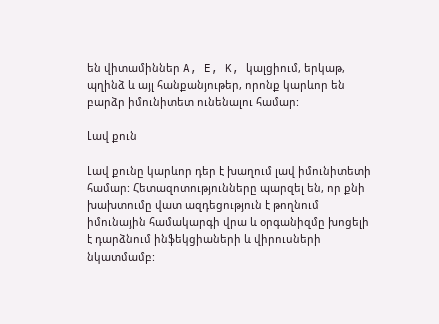են վիտամիններ A, E, K, կալցիում, երկաթ, պղինձ և այլ հանքանյութեր, որոնք կարևոր են բարձր իմունիտետ ունենալու համար:

Լավ քուն

Լավ քունը կարևոր դեր է խաղում լավ իմունիտետի համար: Հետազոտությունները պարզել են, որ քնի խախտումը վատ ազդեցություն է թողնում իմունային համակարգի վրա և օրգանիզմը խոցելի է դարձնում ինֆեկցիաների և վիրուսների նկատմամբ: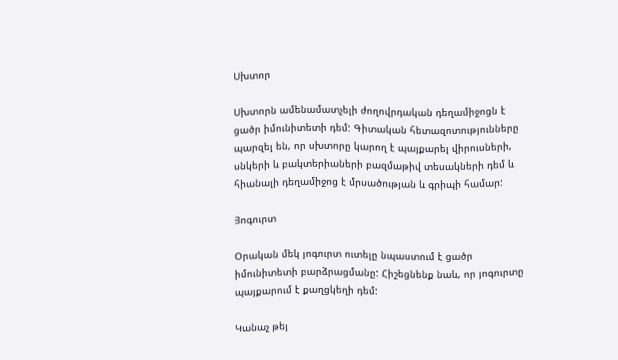Սխտոր

Սխտորն ամենամատչելի ժողովրդական դեղամիջոցն է ցածր իմունիտետի դեմ: Գիտական հետազոտությունները պարզել են, որ սխտորը կարող է պայքարել վիրուսների, սնկերի և բակտերիաների բազմաթիվ տեսակների դեմ և հիանալի դեղամիջոց է մրսածության և գրիպի համար:

Յոգուրտ

Օրական մեկ յոգուրտ ուտելը նպաստում է ցածր իմունիտետի բարձրացմանը: Հիշեցնենք նաև, որ յոգուրտը պայքարում է քաղցկեղի դեմ:

Կանաչ թեյ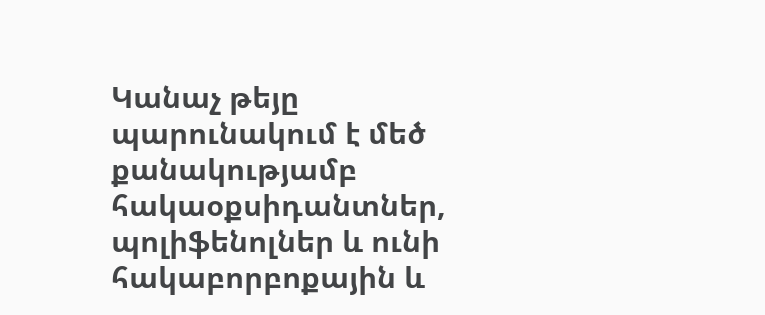Կանաչ թեյը պարունակում է մեծ քանակությամբ հակաօքսիդանտներ, պոլիֆենոլներ և ունի հակաբորբոքային և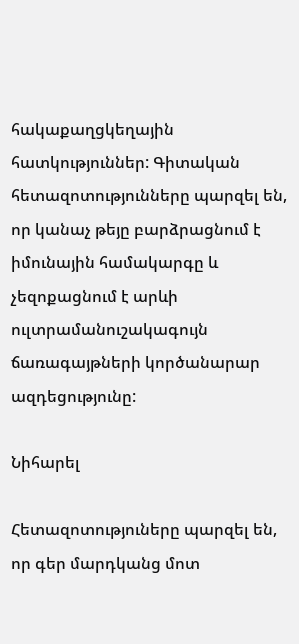հակաքաղցկեղային հատկություններ: Գիտական հետազոտությունները պարզել են, որ կանաչ թեյը բարձրացնում է իմունային համակարգը և չեզոքացնում է արևի ուլտրամանուշակագույն ճառագայթների կործանարար ազդեցությունը:

Նիհարել

Հետազոտություները պարզել են, որ գեր մարդկանց մոտ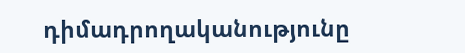դիմադրողականությունը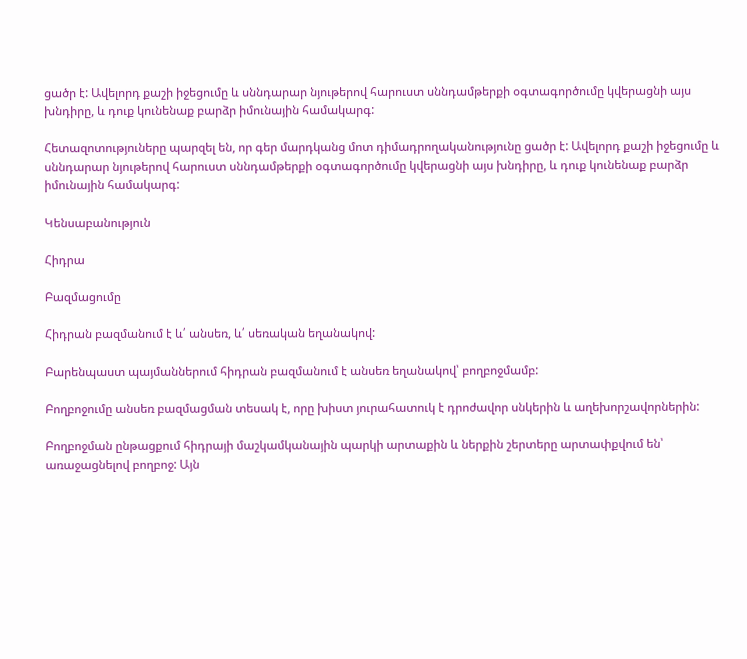ցածր է: Ավելորդ քաշի իջեցումը և սննդարար նյութերով հարուստ սննդամթերքի օգտագործումը կվերացնի այս խնդիրը, և դուք կունենաք բարձր իմունային համակարգ:

Հետազոտություները պարզել են, որ գեր մարդկանց մոտ դիմադրողականությունը ցածր է: Ավելորդ քաշի իջեցումը և սննդարար նյութերով հարուստ սննդամթերքի օգտագործումը կվերացնի այս խնդիրը, և դուք կունենաք բարձր իմունային համակարգ:

Կենսաբանություն

Հիդրա

Բազմացումը

Հիդրան բազմանում է և՛ անսեռ, և՛ սեռական եղանակով:

Բարենպաստ պայմաններում հիդրան բազմանում է անսեռ եղանակով՝ բողբոջմամբ:

Բողբոջումը անսեռ բազմացման տեսակ է, որը խիստ յուրահատուկ է դրոժավոր սնկերին և աղեխորշավորներին:

Բողբոջման ընթացքում հիդրայի մաշկամկանային պարկի արտաքին և ներքին շերտերը արտափքվում են՝ առաջացնելով բողբոջ: Այն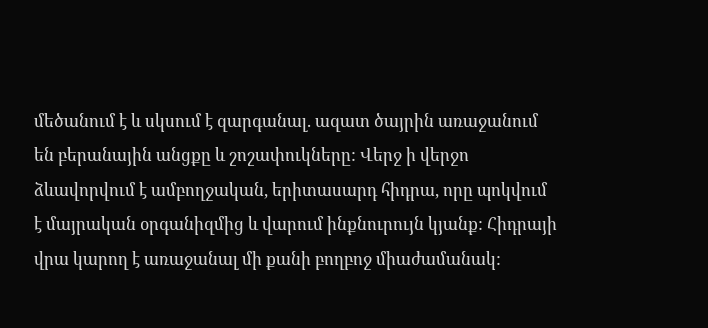մեծանում է և սկսում է զարգանալ. ազատ ծայրին առաջանում են բերանային անցքը և շոշափուկները: Վերջ ի վերջո ձևավորվում է ամբողջական, երիտասարդ հիդրա, որը պոկվում է մայրական օրգանիզմից և վարում ինքնուրույն կյանք: Հիդրայի վրա կարող է առաջանալ մի քանի բողբոջ միաժամանակ: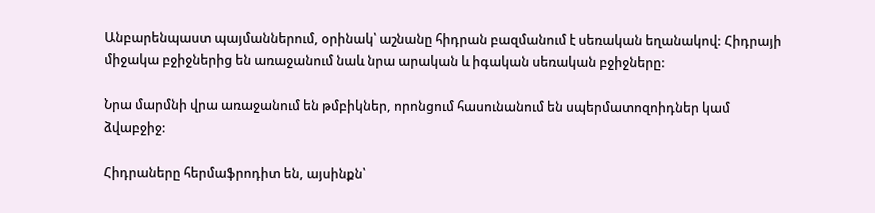Անբարենպաստ պայմաններում, օրինակ՝ աշնանը հիդրան բազմանում է սեռական եղանակով: Հիդրայի միջակա բջիջներից են առաջանում նաև նրա արական և իգական սեռական բջիջները:

Նրա մարմնի վրա առաջանում են թմբիկներ, որոնցում հասունանում են սպերմատոզոիդներ կամ ձվաբջիջ:

Հիդրաները հերմաֆրոդիտ են, այսինքն՝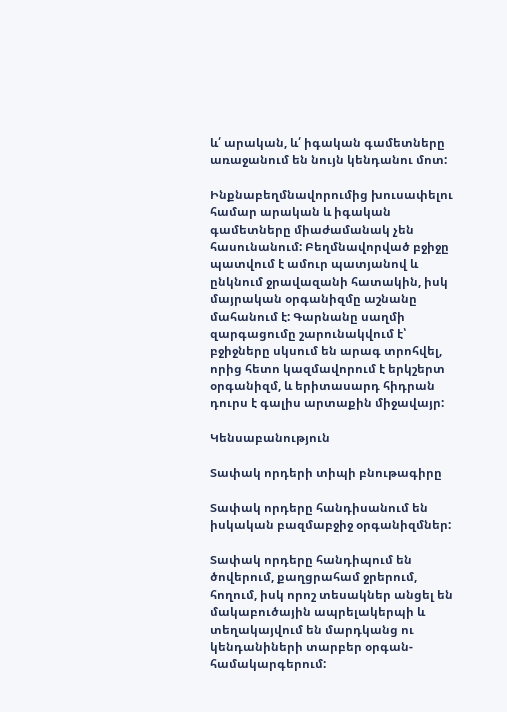և՛ արական, և՛ իգական գամետները առաջանում են նույն կենդանու մոտ:

Ինքնաբեղմնավորումից խուսափելու համար արական և իգական գամետները միաժամանակ չեն հասունանում: Բեղմնավորված բջիջը պատվում է ամուր պատյանով և ընկնում ջրավազանի հատակին, իսկ մայրական օրգանիզմը աշնանը մահանում է: Գարնանը սաղմի զարգացումը շարունակվում է՝ բջիջները սկսում են արագ տրոհվել, որից հետո կազմավորում է երկշերտ օրգանիզմ, և երիտասարդ հիդրան դուրս է գալիս արտաքին միջավայր:

Կենսաբանություն

Տափակ որդերի տիպի բնութագիրը

Տափակ որդերը հանդիսանում են իսկական բազմաբջիջ օրգանիզմներ:

Տափակ որդերը հանդիպում են ծովերում, քաղցրահամ ջրերում, հողում, իսկ որոշ տեսակներ անցել են մակաբուծային ապրելակերպի և տեղակայվում են մարդկանց ու կենդանիների տարբեր օրգան-համակարգերում: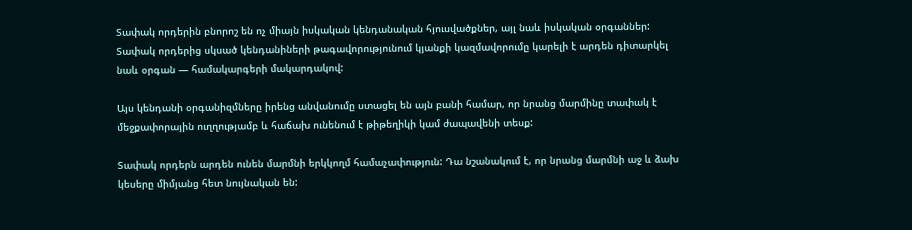Տափակ որդերին բնորոշ են ոչ միայն իսկական կենդանական հյուսվածքներ, այլ նաև իսկական օրգաններ: Տափակ որդերից սկսած կենդանիների թագավորությունում կյանքի կազմավորումը կարելի է արդեն դիտարկել նաև օրգան — համակարգերի մակարդակով:

Այս կենդանի օրգանիզմները իրենց անվանումը ստացել են այն բանի համար, որ նրանց մարմինը տափակ է մեջքափորային ուղղությամբ և հաճախ ունենում է թիթեղիկի կամ ժապավենի տեսք:

Տափակ որդերն արդեն ունեն մարմնի երկկողմ համաչափություն: Դա նշանակում է, որ նրանց մարմնի աջ և ձախ կեսերը միմյանց հետ նույնական են: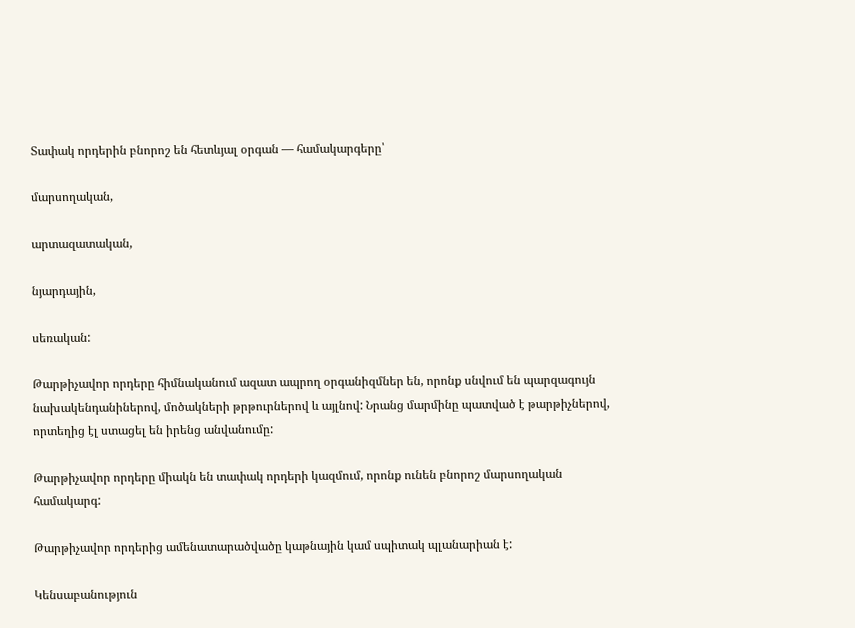Տափակ որդերին բնորոշ են հետևյալ օրգան — համակարգերը՝

մարսողական,

արտազատական,

նյարդային,

սեռական:

Թարթիչավոր որդերը հիմնականում ազատ ապրող օրգանիզմներ են, որոնք սնվում են պարզագույն նախակենդանիներով, մոծակների թրթուրներով և այլնով: Նրանց մարմինը պատված է թարթիչներով, որտեղից էլ ստացել են իրենց անվանումը:

Թարթիչավոր որդերը միակն են տափակ որդերի կազմում, որոնք ունեն բնորոշ մարսողական համակարգ:

Թարթիչավոր որդերից ամենատարածվածը կաթնային կամ սպիտակ պլանարիան է:

Կենսաբանություն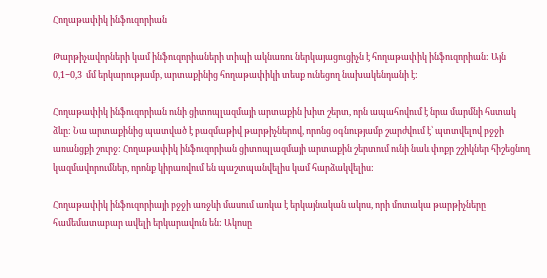Հողաթափիկ ինֆուզորիան

Թարթիչավորների կամ ինֆուզորիաների տիպի ակնառու ներկայացուցիչն է հողաթափիկ ինֆուզորիան: Այն  0,1−0,3  մմ երկարությամբ, արտաքինից հողաթափիկի տեսք ունեցող նախակենդանի է:

Հողաթափիկ ինֆուզորիան ունի ցիտոպլազմայի արտաքին խիտ շերտ, որն ապահովում է նրա մարմնի հստակ ձևը: Նա արտաքինից պատված է բազմաթիվ թարթիչներով, որոնց օգնությամբ շարժվում է՝ պտտվելով բջջի առանցքի շուրջ: Հողաթափիկ ինֆուզորիան ցիտոպլազմայի արտաքին շերտում ունի նաև փոքր շշիկներ հիշեցնող կազմավորումներ, որոնք կիրառվում են պաշտպանվելիս կամ հարձակվելիս:

Հողաթափիկ ինֆուզորիայի բջջի առջևի մասում առկա է երկայնական ակոս, որի մոտակա թարթիչները համեմատաբար ավելի երկարավուն են: Ակոսը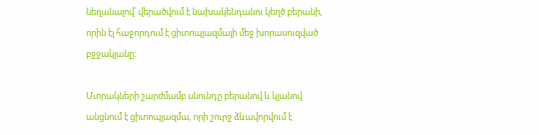նեղանալով՝ վերածվում է նախակենդանու կեղծ բերանի, որին էլ հաջորդում է ցիտոպլազմայի մեջ խորասուզված բջջակլանը:

Մտրակների շարժմամբ սնունդը բերանով և կլանով անցնում է ցիտոպլազմա, որի շուրջ ձևավորվում է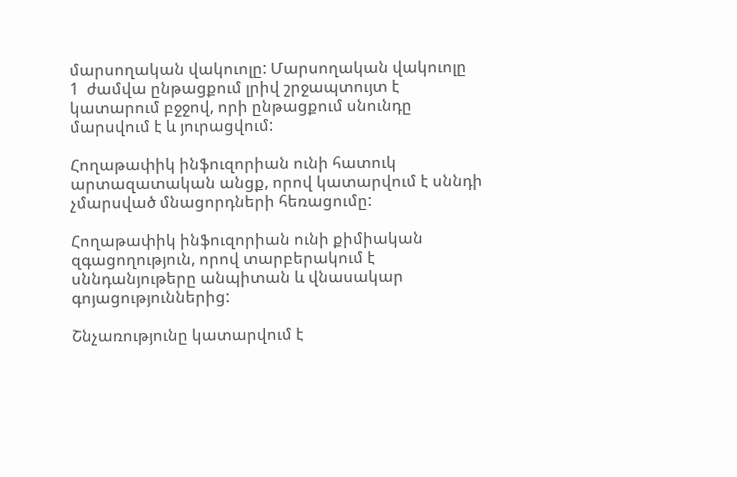մարսողական վակուոլը: Մարսողական վակուոլը  1  ժամվա ընթացքում լրիվ շրջապտույտ է կատարում բջջով, որի ընթացքում սնունդը մարսվում է և յուրացվում:

Հողաթափիկ ինֆուզորիան ունի հատուկ արտազատական անցք, որով կատարվում է սննդի չմարսված մնացորդների հեռացումը:

Հողաթափիկ ինֆուզորիան ունի քիմիական զգացողություն, որով տարբերակում է սննդանյութերը անպիտան և վնասակար գոյացություններից:

Շնչառությունը կատարվում է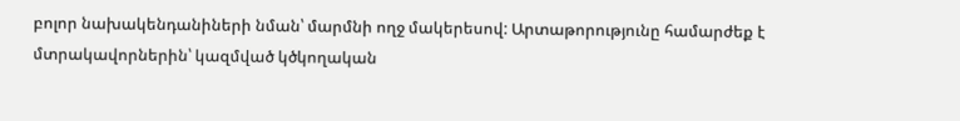բոլոր նախակենդանիների նման՝ մարմնի ողջ մակերեսով: Արտաթորությունը համարժեք է մտրակավորներին՝ կազմված կծկողական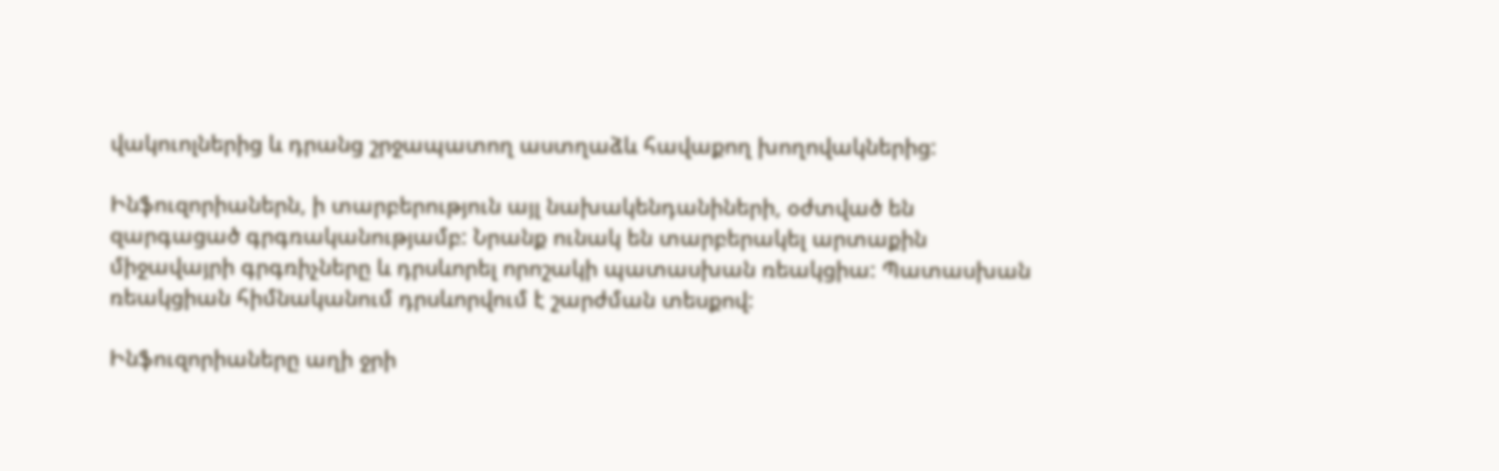վակուոլներից և դրանց շրջապատող աստղաձև հավաքող խողովակներից:

Ինֆուզորիաներն, ի տարբերություն այլ նախակենդանիների, օժտված են զարգացած գրգռականությամբ: Նրանք ունակ են տարբերակել արտաքին միջավայրի գրգռիչները և դրսևորել որոշակի պատասխան ռեակցիա: Պատասխան ռեակցիան հիմնականում դրսևորվում է շարժման տեսքով:

Ինֆուզորիաները աղի ջրի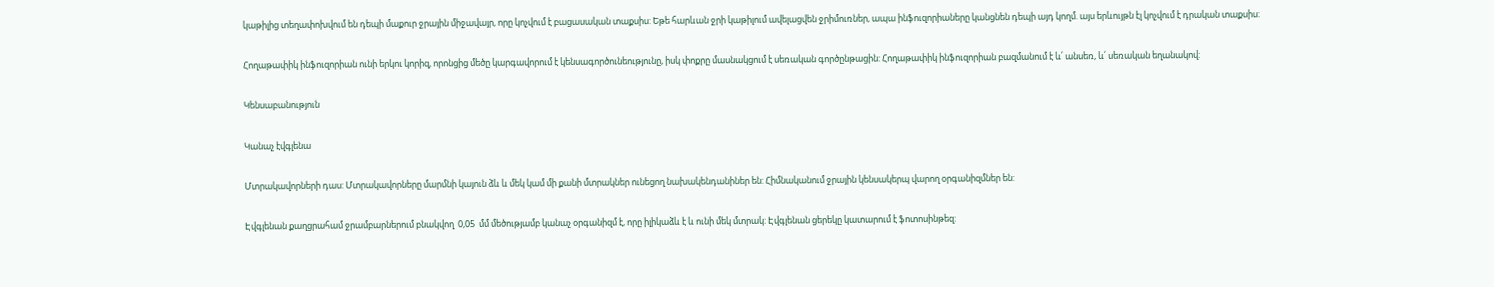կաթիլից տեղափոխվում են դեպի մաքուր ջրային միջավայր, որը կոչվում է բացասական տաքսիս: Եթե հարևան ջրի կաթիլում ավելացվեն ջրիմուռներ, ապա ինֆուզորիաները կանցնեն դեպի այդ կողմ. այս երևույթն էլ կոչվում է դրական տաքսիս:

Հողաթափիկ ինֆուզորիան ունի երկու կորիզ, որոնցից մեծը կարգավորում է կենսագործունեությունը, իսկ փոքրը մասնակցում է սեռական գործընթացին: Հողաթափիկ ինֆուզորիան բազմանում է և՛ անսեռ, և՛ սեռական եղանակով:

Կենսաբանություն

Կանաչ էվգլենա

Մտրակավորների դաս: Մտրակավորները մարմնի կայուն ձև և մեկ կամ մի քանի մտրակներ ունեցող նախակենդանիներ են: Հիմնականում ջրային կենսակերպ վարող օրգանիզմներ են:

Էվգլենան քաղցրահամ ջրամբարներում բնակվող  0,05  մմ մեծությամբ կանաչ օրգանիզմ է, որը իլիկաձև է և ունի մեկ մտրակ: Էվգլենան ցերեկը կատարում է ֆոտոսինթեզ: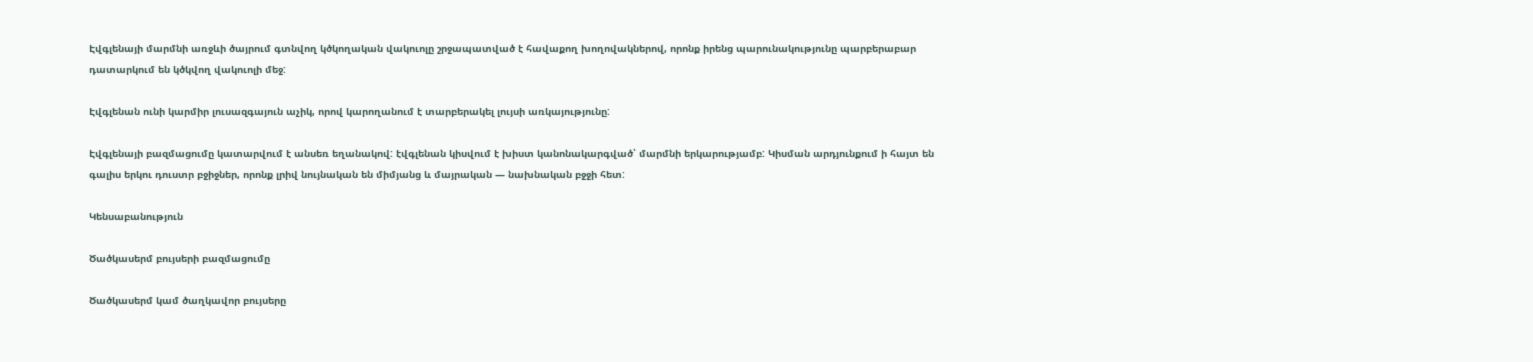Էվգլենայի մարմնի առջևի ծայրում գտնվող կծկողական վակուոլը շրջապատված է հավաքող խողովակներով, որոնք իրենց պարունակությունը պարբերաբար դատարկում են կծկվող վակուոլի մեջ:

Էվգլենան ունի կարմիր լուսազգայուն աչիկ, որով կարողանում է տարբերակել լույսի առկայությունը:

Էվգլենայի բազմացումը կատարվում է անսեռ եղանակով: էվգլենան կիսվում է խիստ կանոնակարգված՝ մարմնի երկարությամբ: Կիսման արդյունքում ի հայտ են գալիս երկու դուստր բջիջներ, որոնք լրիվ նույնական են միմյանց և մայրական — նախնական բջջի հետ:

Կենսաբանություն

Ծածկասերմ բույսերի բազմացումը

Ծածկասերմ կամ ծաղկավոր բույսերը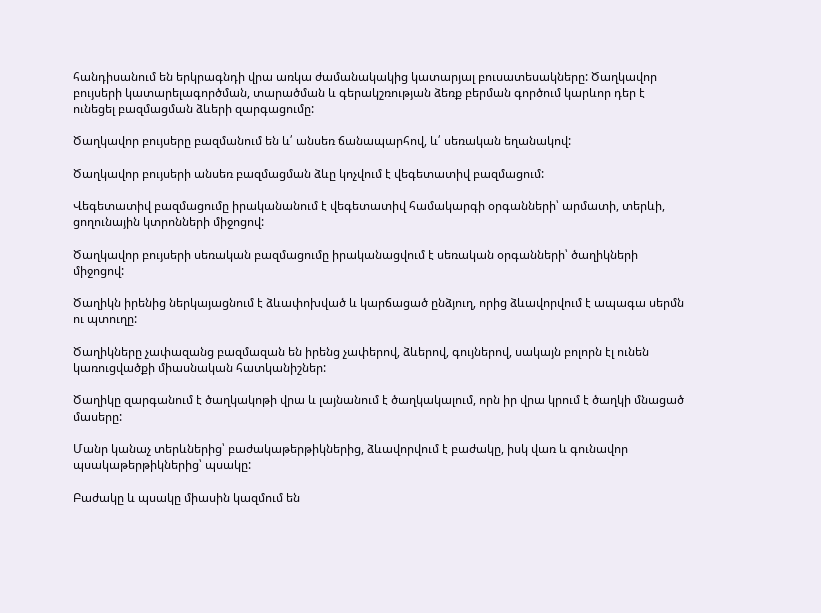հանդիսանում են երկրագնդի վրա առկա ժամանակակից կատարյալ բուսատեսակները: Ծաղկավոր բույսերի կատարելագործման, տարածման և գերակշռության ձեռք բերման գործում կարևոր դեր է ունեցել բազմացման ձևերի զարգացումը:

Ծաղկավոր բույսերը բազմանում են և՛ անսեռ ճանապարհով, և՛ սեռական եղանակով:

Ծաղկավոր բույսերի անսեռ բազմացման ձևը կոչվում է վեգետատիվ բազմացում:

Վեգետատիվ բազմացումը իրականանում է վեգետատիվ համակարգի օրգանների՝ արմատի, տերևի, ցողունային կտրոնների միջոցով:

Ծաղկավոր բույսերի սեռական բազմացումը իրականացվում է սեռական օրգանների՝ ծաղիկների միջոցով:

Ծաղիկն իրենից ներկայացնում է ձևափոխված և կարճացած ընձյուղ, որից ձևավորվում է ապագա սերմն ու պտուղը:

Ծաղիկները չափազանց բազմազան են իրենց չափերով, ձևերով, գույներով, սակայն բոլորն էլ ունեն կառուցվածքի միասնական հատկանիշներ:

Ծաղիկը զարգանում է ծաղկակոթի վրա և լայնանում է ծաղկակալում, որն իր վրա կրում է ծաղկի մնացած մասերը:

Մանր կանաչ տերևներից՝ բաժակաթերթիկներից, ձևավորվում է բաժակը, իսկ վառ և գունավոր պսակաթերթիկներից՝ պսակը:

Բաժակը և պսակը միասին կազմում են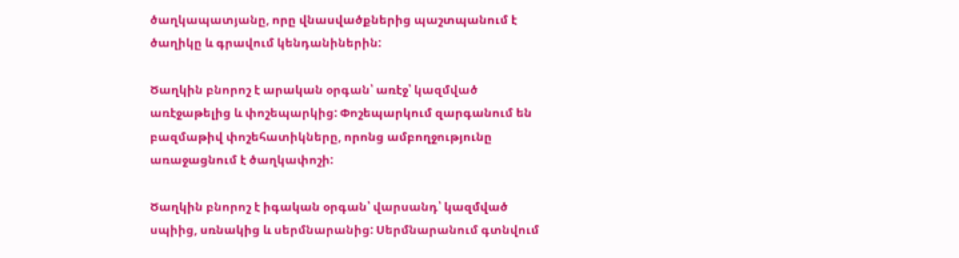ծաղկապատյանը, որը վնասվածքներից պաշտպանում է ծաղիկը և գրավում կենդանիներին:

Ծաղկին բնորոշ է արական օրգան՝ առէջ՝ կազմված առէջաթելից և փոշեպարկից: Փոշեպարկում զարգանում են բազմաթիվ փոշեհատիկները, որոնց ամբողջությունը առաջացնում է ծաղկափոշի:

Ծաղկին բնորոշ է իգական օրգան՝ վարսանդ՝ կազմված սպիից, սռնակից և սերմնարանից: Սերմնարանում գտնվում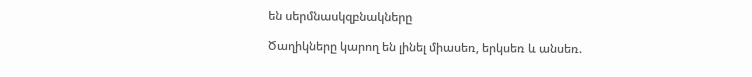են սերմնասկզբնակները

Ծաղիկները կարող են լինել միասեռ, երկսեռ և անսեռ.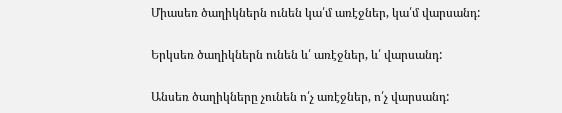Միասեռ ծաղիկներն ունեն կա՛մ առէջներ, կա՛մ վարսանդ:

Երկսեռ ծաղիկներն ունեն և՛ առէջներ, և՛ վարսանդ:

Անսեռ ծաղիկները չունեն ո՛չ առէջներ, ո՛չ վարսանդ: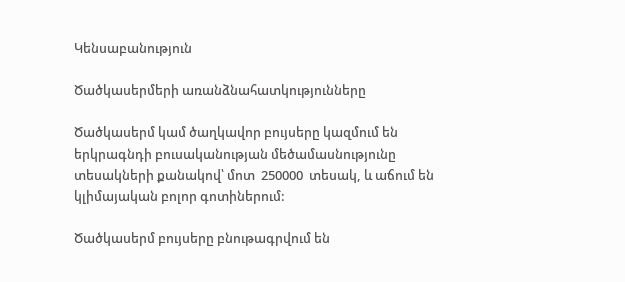Կենսաբանություն

Ծածկասերմերի առանձնահատկությունները

Ծածկասերմ կամ ծաղկավոր բույսերը կազմում են երկրագնդի բուսականության մեծամասնությունը տեսակների քանակով՝ մոտ  250000  տեսակ, և աճում են կլիմայական բոլոր գոտիներում:

Ծածկասերմ բույսերը բնութագրվում են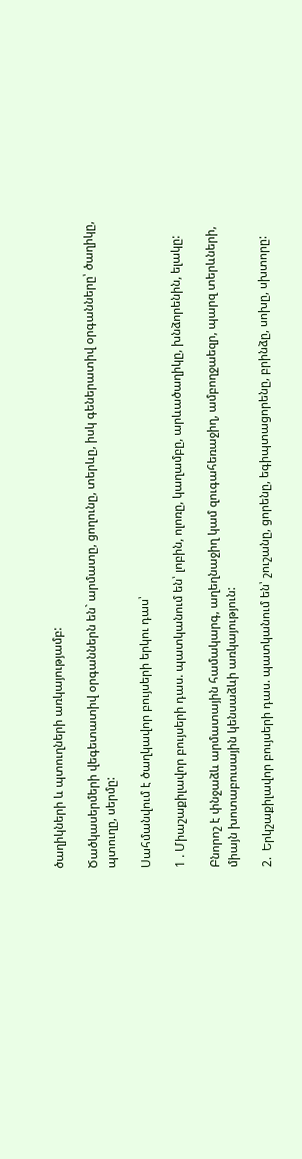ծաղիկների և պտուղների առկայությամբ:

Ծածկասերմերի վեգետատիվ օրգաններն են` արմատը, ցողունը, տերևը, իսկ գեներատիվ օրգանները՝ ծաղիկը, պտուղը, սերմը:

Սահմանվում է ծաղկավոր բույսերի երկու դաս՝

1 . Միաշաքիլավոր բույսերի դաս. պատկանում են՝ լոբին, ոլոռը, կաղամբը, արևածաղիկը, խնձորենին, ելակը:

Բնորոշ է փնջաձև արմատային համակարգ, աղեղնաջիղ կամ զուգահեռաջիղ, ամբողջաեզր, պարզ տերևների, միայն խոտաբուսային կենսաձևի առկայություն:

2.  Երկշաքիլավոր բույսերի դաս. պատկանում են՝ շուշանը, ցորենը, եգիպտացորենը, բրինձը, սոխը, սխտորը: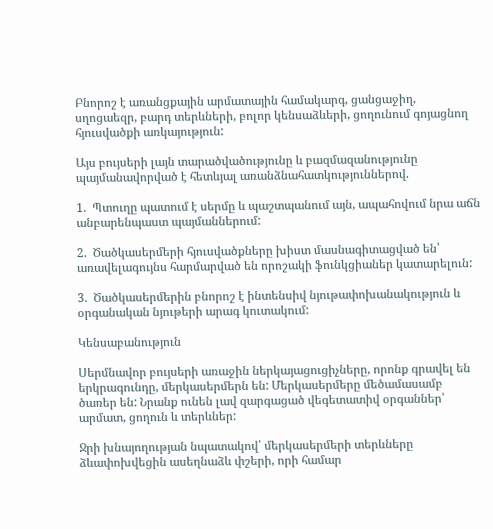Բնորոշ է առանցքային արմատային համակարգ, ցանցաջիղ, սղոցաեզր, բարդ տերևների, բոլոր կենսաձևերի, ցողունում գոյացնող հյուսվածքի առկայություն:

Այս բույսերի լայն տարածվածությունը և բազմազանությունը պայմանավորված է հետևյալ առանձնահատկություններով.

1.  Պտուղը պատում է սերմը և պաշտպանում այն, ապահովում նրա աճն անբարենպաստ պայմաններում:

2.  Ծածկասերմերի հյուսվածքները խիստ մասնագիտացված են՝ առավելագույնս հարմարված են որոշակի ֆունկցիաներ կատարելուն:

3.  Ծածկասերմերին բնորոշ է ինտենսիվ նյութափոխանակություն և օրգանական նյութերի արագ կուտակում:

Կենսաբանություն

Սերմնավոր բույսերի առաջին ներկայացուցիչները, որոնք գրավել են երկրագունդը, մերկասերմերն են: Մերկասերմերը մեծամասամբ ծառեր են: Նրանք ունեն լավ զարգացած վեգետատիվ օրգաններ՝ արմատ, ցողուն և տերևներ:

Ջրի խնայողության նպատակով՝ մերկասերմերի տերևները ձևափոխվեցին ասեղնաձև փշերի, որի համար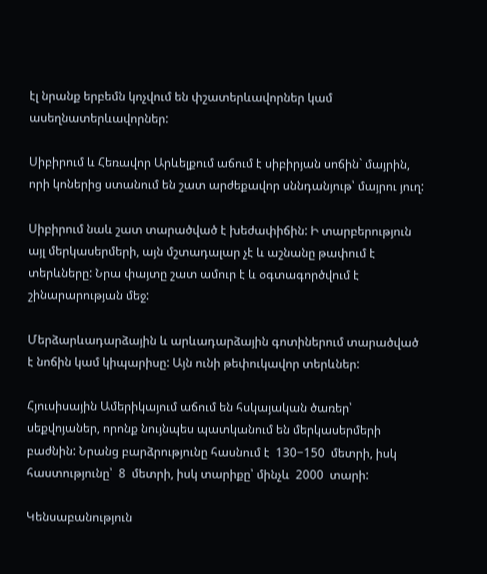էլ նրանք երբեմն կոչվում են փշատերևավորներ կամ ասեղնատերևավորներ:

Սիբիրում և Հեռավոր Արևելքում աճում է սիբիրյան սոճին` մայրին, որի կոներից ստանում են շատ արժեքավոր սննդանյութ՝ մայրու յուղ:

Սիբիրում նաև շատ տարածված է խեժափիճին: Ի տարբերություն այլ մերկասերմերի, այն մշտադալար չէ և աշնանը թափում է տերևները: Նրա փայտը շատ ամուր է և օգտագործվում է շինարարության մեջ:

Մերձարևադարձային և արևադարձային գոտիներում տարածված է նոճին կամ կիպարիսը: Այն ունի թեփուկավոր տերևներ:

Հյուսիսային Ամերիկայում աճում են հսկայական ծառեր՝ սեքվոյաներ, որոնք նույնպես պատկանում են մերկասերմերի բաժնին: Նրանց բարձրությունը հասնում է  130−150  մետրի, իսկ հաստությունը՝  8  մետրի, իսկ տարիքը՝ մինչև  2000  տարի:

Կենսաբանություն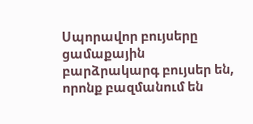Սպորավոր բույսերը ցամաքային բարձրակարգ բույսեր են, որոնք բազմանում են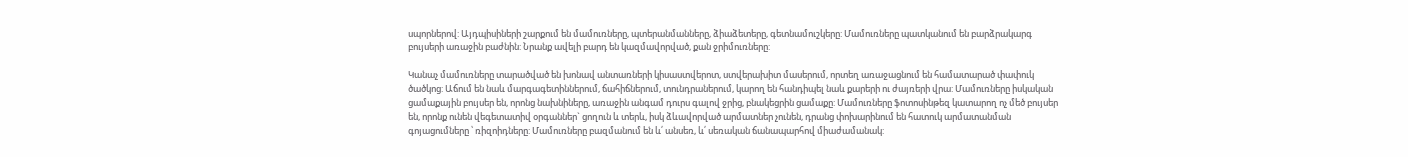սպորներով: Այդպիսիների շարքում են մամուռները, պտերանմանները, ձիաձետերը, գետնամուշկերը: Մամուռները պատկանում են բարձրակարգ բույսերի առաջին բաժնին: Նրանք ավելի բարդ են կազմավորված, քան ջրիմուռները:

Կանաչ մամուռները տարածված են խոնավ անտառների կիսաստվերոտ, ստվերախիտ մասերում, որտեղ առաջացնում են համատարած փափուկ ծածկոց: Աճում են նաև մարգագետիններում, ճահիճներում, տունդրաներում, կարող են հանդիպել նաև քարերի ու ժայռերի վրա: Մամուռները իսկական ցամաքային բույսեր են, որոնց նախնիները, առաջին անգամ դուրս գալով ջրից, բնակեցրին ցամաքը: Մամուռները ֆոտոսինթեզ կատարող ոչ մեծ բույսեր են, որոնք ունեն վեգետատիվ օրգաններ` ցողուն և տերև, իսկ ձևավորված արմատներ չունեն, դրանց փոխարինում են հատուկ արմատանման գոյացումները ՝ ռիզոիդները: Մամուռները բազմանում են և՛ անսեռ, և՛ սեռական ճանապարհով միաժամանակ: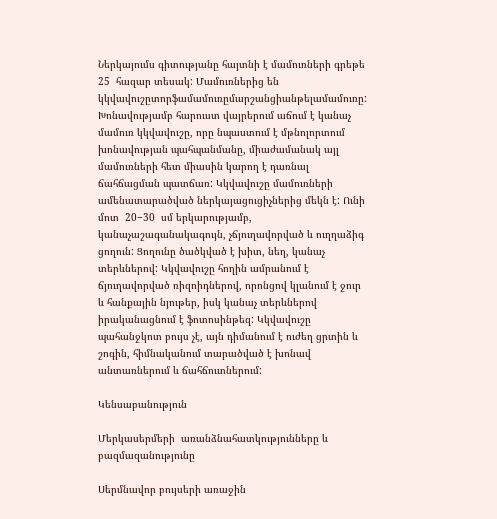Ներկայումս գիտությանը հայտնի է մամուռների գրեթե  25  հազար տեսակ: Մամուռներից են կկվավուշըտորֆամամուռըմարշանցիանթելամամուռը: Խոնավությամբ հարուստ վայրերում աճում է կանաչ մամուռ կկվավուշը, որը նպաստում է մթնոլորտում խոնավության պահպանմանը, միաժամանակ այլ մամուռների հետ միասին կարող է դառնալ ճահճացման պատճառ: Կկվավուշը մամուռների ամենատարածված ներկայացուցիչներից մեկն է: Ունի մոտ  20−30  սմ երկարությամբ, կանաչաշագանակագույն, չճյուղավորված և ուղղաձիգ ցողուն: Ցողունը ծածկված է խիտ, նեղ, կանաչ տերևներով: Կկվավուշը հողին ամրանում է ճյուղավորված ռիզոիդներով, որոնցով կլանում է ջուր և հանքային նյութեր, իսկ կանաչ տերևներով իրականացնում է ֆոտոսինթեզ: Կկվավուշը պահանջկոտ բույս չէ, այն դիմանում է ուժեղ ցրտին և շոգին, հիմնականում տարածված է խոնավ անտառներում և ճահճուտներում:

Կենսաբանություն

Մերկասերմերի  առանձնահատկությունները և բազմազանությունը

Սերմնավոր բույսերի առաջին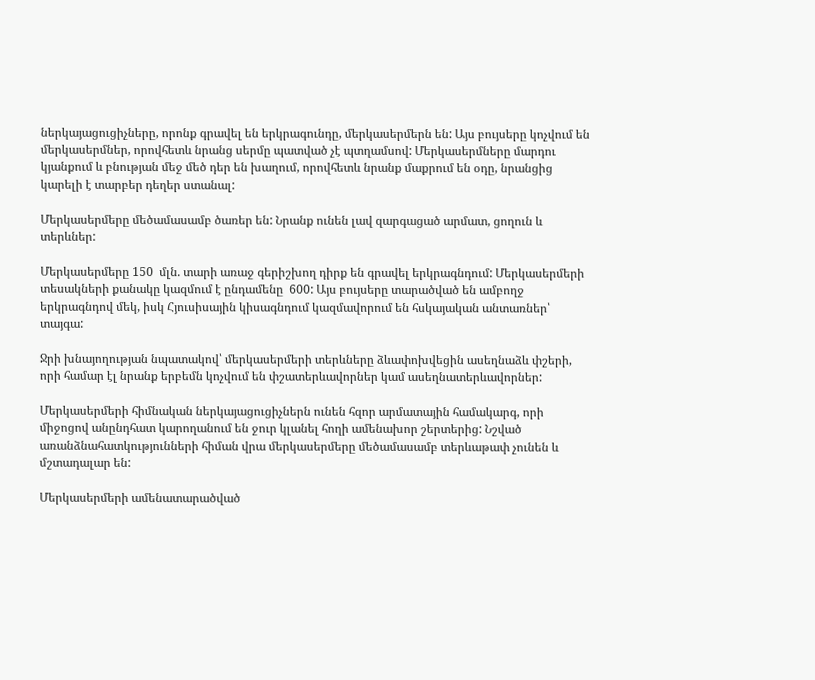ներկայացուցիչները, որոնք գրավել են երկրագունդը, մերկասերմերն են: Այս բույսերը կոչվում են մերկասերմներ, որովհետև նրանց սերմը պատված չէ պտղամսով: Մերկասերմները մարդու կյանքում և բնության մեջ մեծ դեր են խաղում, որովհետև նրանք մաքրում են օդը, նրանցից կարելի է տարբեր դեղեր ստանալ:

Մերկասերմերը մեծամասամբ ծառեր են: Նրանք ունեն լավ զարգացած արմատ, ցողուն և տերևներ:

Մերկասերմերը 150  մլն. տարի առաջ գերիշխող դիրք են գրավել երկրագնդում: Մերկասերմերի տեսակների քանակը կազմում է ընդամենը  600: Այս բույսերը տարածված են ամբողջ երկրագնդով մեկ, իսկ Հյուսիսային կիսագնդում կազմավորում են հսկայական անտառներ՝ տայգա:

Ջրի խնայողության նպատակով՝ մերկասերմերի տերևները ձևափոխվեցին ասեղնաձև փշերի, որի համար էլ նրանք երբեմն կոչվում են փշատերևավորներ կամ ասեղնատերևավորներ:

Մերկասերմերի հիմնական ներկայացուցիչներն ունեն հզոր արմատային համակարգ, որի միջոցով անընդհատ կարողանում են ջուր կլանել հողի ամենախոր շերտերից: Նշված առանձնահատկությունների հիման վրա մերկասերմերը մեծամասամբ տերևաթափ չունեն և մշտադալար են:

Մերկասերմերի ամենատարածված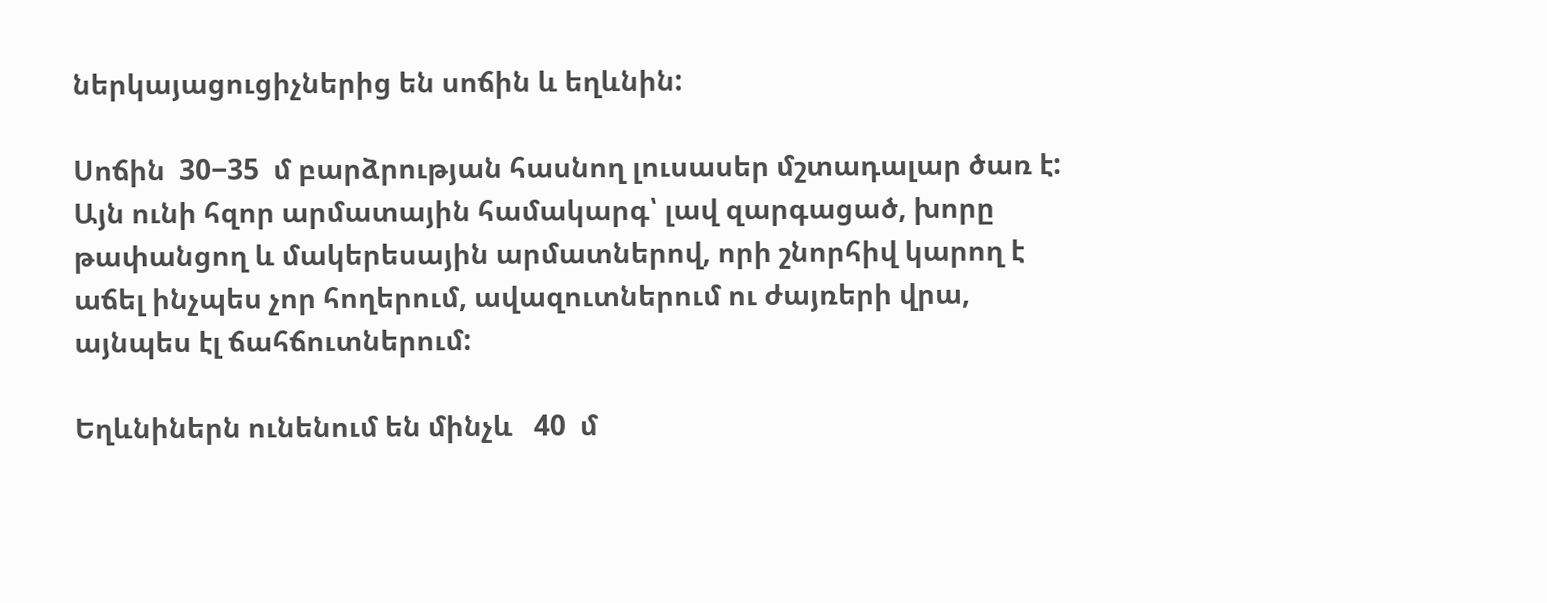ներկայացուցիչներից են սոճին և եղևնին:

Սոճին  30−35  մ բարձրության հասնող լուսասեր մշտադալար ծառ է: Այն ունի հզոր արմատային համակարգ՝ լավ զարգացած, խորը թափանցող և մակերեսային արմատներով, որի շնորհիվ կարող է աճել ինչպես չոր հողերում, ավազուտներում ու ժայռերի վրա, այնպես էլ ճահճուտներում:

Եղևնիներն ունենում են մինչև   40  մ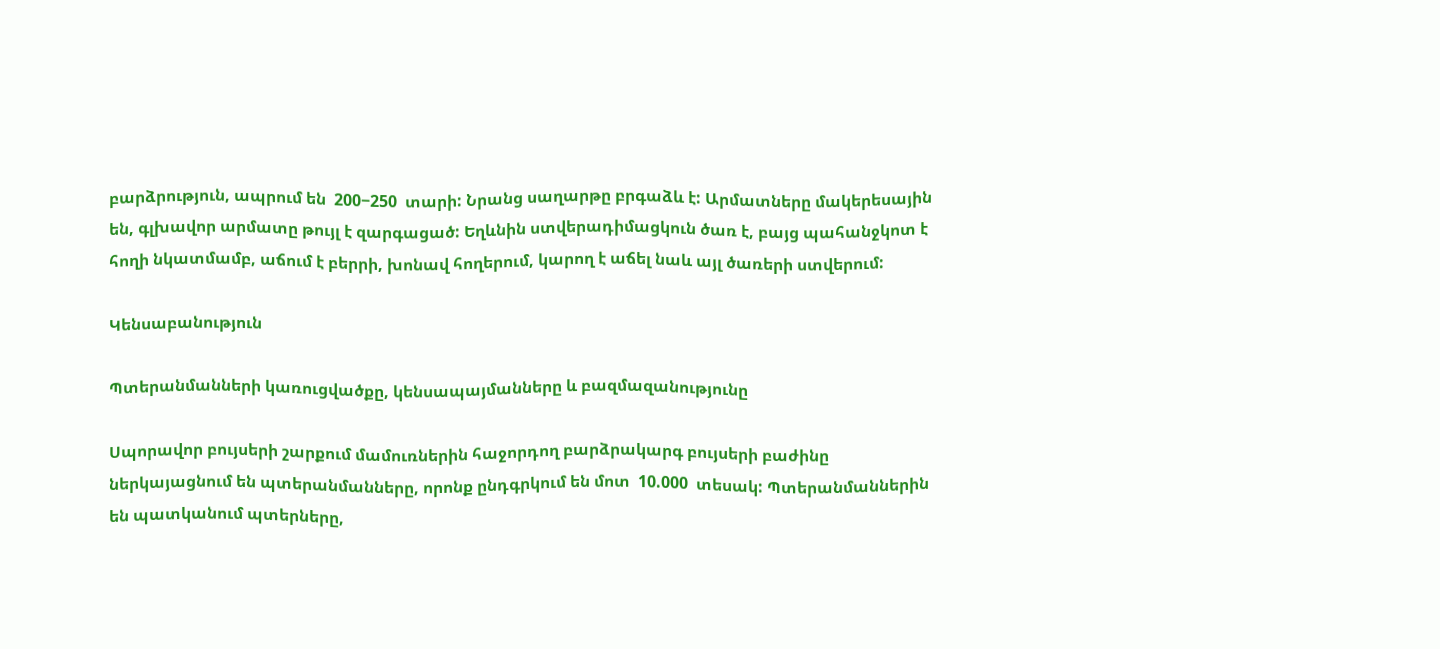բարձրություն, ապրում են  200−250  տարի: Նրանց սաղարթը բրգաձև է: Արմատները մակերեսային են, գլխավոր արմատը թույլ է զարգացած: Եղևնին ստվերադիմացկուն ծառ է, բայց պահանջկոտ է հողի նկատմամբ, աճում է բերրի, խոնավ հողերում, կարող է աճել նաև այլ ծառերի ստվերում:

Կենսաբանություն

Պտերանմանների կառուցվածքը, կենսապայմանները և բազմազանությունը

Սպորավոր բույսերի շարքում մամուռներին հաջորդող բարձրակարգ բույսերի բաժինը ներկայացնում են պտերանմանները, որոնք ընդգրկում են մոտ  10.000  տեսակ: Պտերանմաններին են պատկանում պտերները,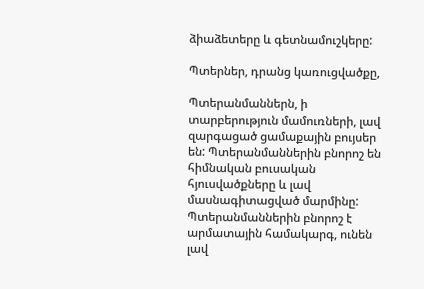ձիաձետերը և գետնամուշկերը:

Պտերներ, դրանց կառուցվածքը,

Պտերանմաններն, ի տարբերություն մամուռների, լավ զարգացած ցամաքային բույսեր են: Պտերանմաններին բնորոշ են հիմնական բուսական հյուսվածքները և լավ մասնագիտացված մարմինը: Պտերանմաններին բնորոշ է արմատային համակարգ, ունեն լավ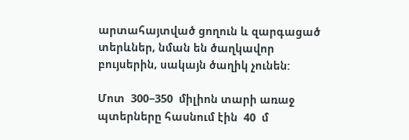արտահայտված ցողուն և զարգացած տերևներ, նման են ծաղկավոր բույսերին, սակայն ծաղիկ չունեն:

Մոտ  300−350  միլիոն տարի առաջ պտերները հասնում էին  40  մ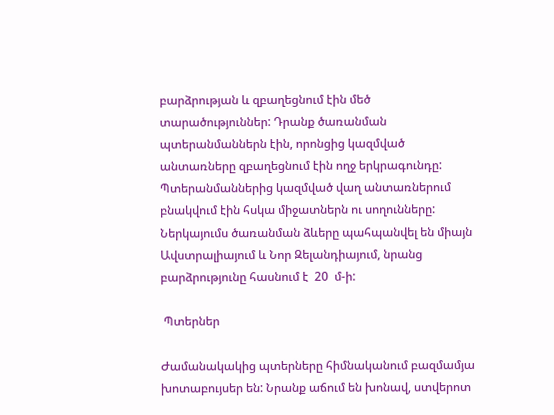բարձրության և զբաղեցնում էին մեծ տարածություններ: Դրանք ծառանման պտերանմաններն էին, որոնցից կազմված անտառները զբաղեցնում էին ողջ երկրագունդը: Պտերանմաններից կազմված վաղ անտառներում բնակվում էին հսկա միջատներն ու սողունները: Ներկայումս ծառանման ձևերը պահպանվել են միայն Ավստրալիայում և Նոր Զելանդիայում, նրանց բարձրությունը հասնում է  20  մ-ի:

 Պտերներ

Ժամանակակից պտերները հիմնականում բազմամյա խոտաբույսեր են: Նրանք աճում են խոնավ, ստվերոտ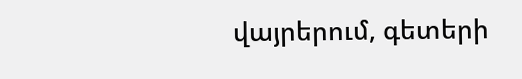վայրերում, գետերի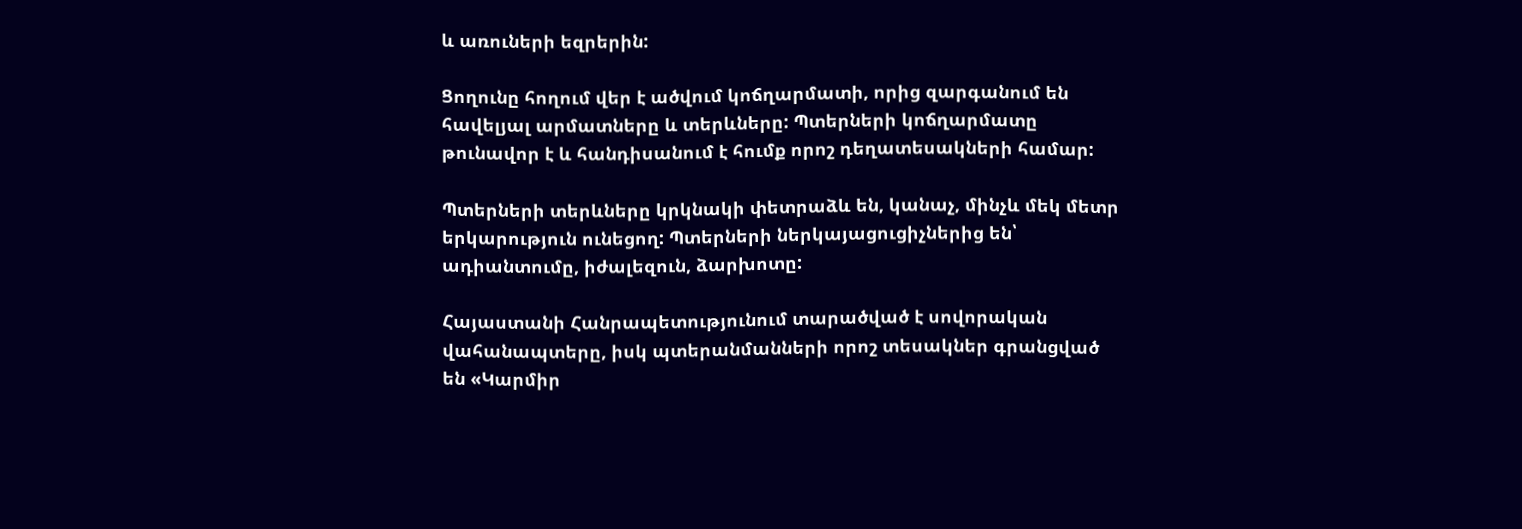և առուների եզրերին:

Ցողունը հողում վեր է ածվում կոճղարմատի, որից զարգանում են հավելյալ արմատները և տերևները: Պտերների կոճղարմատը թունավոր է և հանդիսանում է հումք որոշ դեղատեսակների համար:

Պտերների տերևները կրկնակի փետրաձև են, կանաչ, մինչև մեկ մետր երկարություն ունեցող: Պտերների ներկայացուցիչներից են՝ ադիանտումը, իժալեզուն, ձարխոտը:

Հայաստանի Հանրապետությունում տարածված է սովորական վահանապտերը, իսկ պտերանմանների որոշ տեսակներ գրանցված են «Կարմիր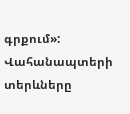գրքում»: Վահանապտերի տերևները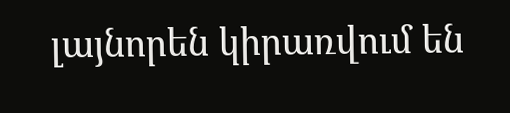լայնորեն կիրառվում են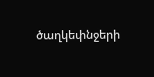ծաղկեփնջերի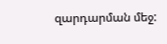զարդարման մեջ: